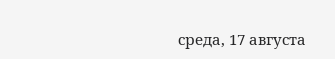среда, 17 августа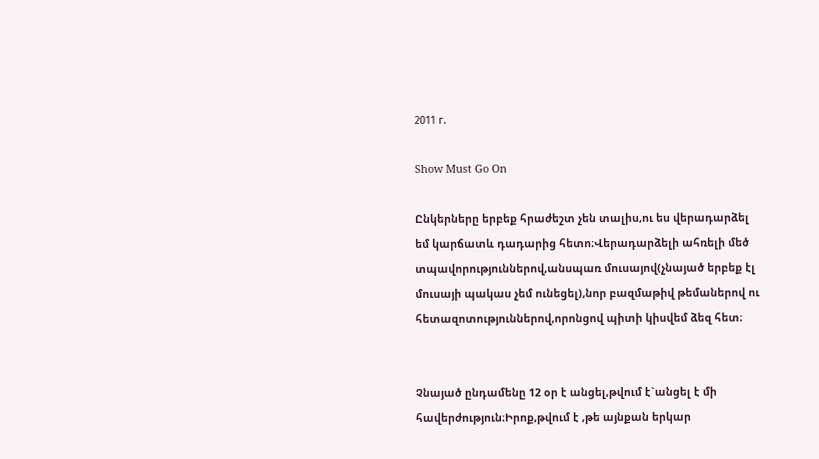2011 г.

Show Must Go On

Ընկերները երբեք հրաժեշտ չեն տալիս,ու ես վերադարձել եմ կարճատև դադարից հետո։Վերադարձելի ահռելի մեծ տպավորություններով,անսպառ մուսայով(չնայած երբեք էլ մուսայի պակաս չեմ ունեցել),նոր բազմաթիվ թեմաներով ու հետազոտություններով,որոնցով պիտի կիսվեմ ձեզ հետ։


Չնայած ընդամենը 12 օր է անցել,թվում է`անցել է մի հավերժություն։Իրոք,թվում է ,թե այնքան երկար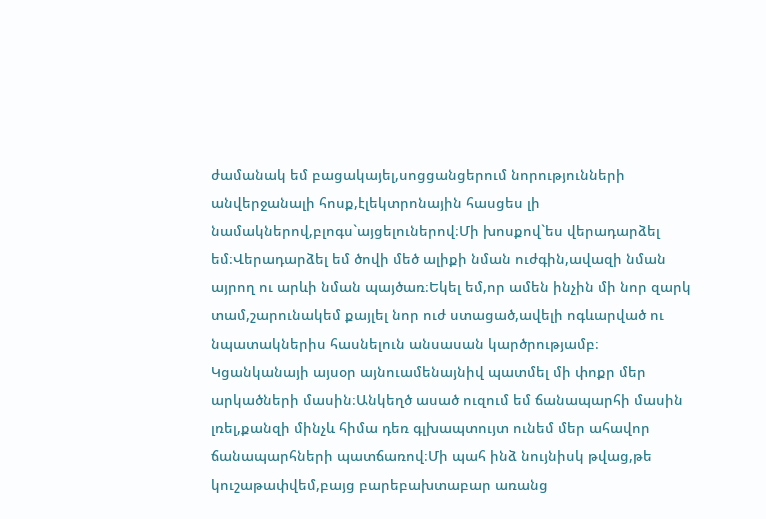ժամանակ եմ բացակայել,սոցցանցերում նորությունների անվերջանալի հոսք,էլեկտրոնային հասցես լի նամակներով,բլոգս`այցելուներով։Մի խոսքով`ես վերադարձել եմ։Վերադարձել եմ ծովի մեծ ալիքի նման ուժգին,ավազի նման այրող ու արևի նման պայծառ։Եկել եմ,որ ամեն ինչին մի նոր զարկ տամ,շարունակեմ քայլել նոր ուժ ստացած,ավելի ոգևարված ու նպատակներիս հասնելուն անսասան կարծրությամբ։
Կցանկանայի այսօր այնուամենայնիվ պատմել մի փոքր մեր արկածների մասին։Անկեղծ ասած ուզում եմ ճանապարհի մասին լռել,քանզի մինչև հիմա դեռ գլխապտույտ ունեմ մեր ահավոր ճանապարհների պատճառով։Մի պահ ինձ նույնիսկ թվաց,թե կուշաթափվեմ,բայց բարեբախտաբար առանց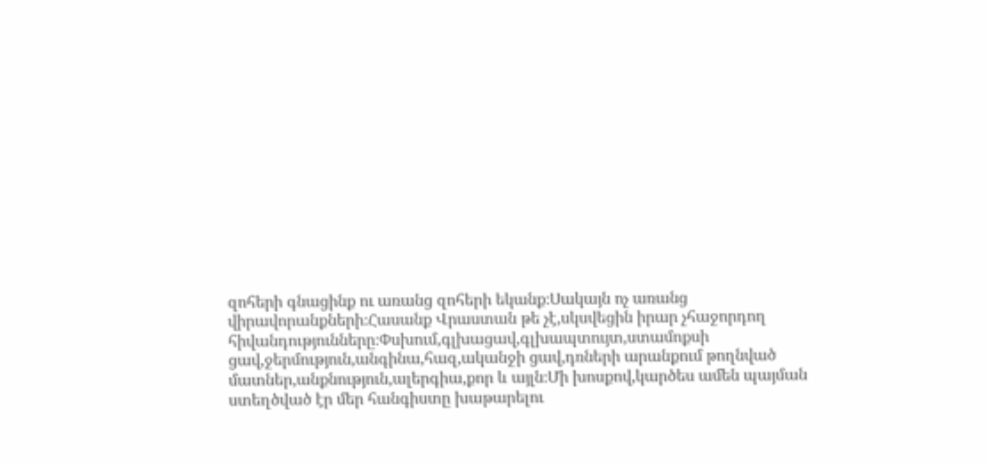զոհերի գնացինք ու առանց զոհերի եկանք։Սակայն ոչ առանց վիրավորանքների։Հասանք Վրաստան թե չէ,սկսվեցին իրար չհաջորդող հիվանդությունները։Փսխում,գլխացավ,գլխապտույտ,ստամոքսի ցավ,ջերմություն,անգինա,հազ,ականջի ցավ,դռների արանքում թողնված մատներ,անքնություն,ալերգիա,քոր և այլն։Մի խոսքով,կարծես ամեն պայման ստեղծված էր մեր հանգիստը խաթարելու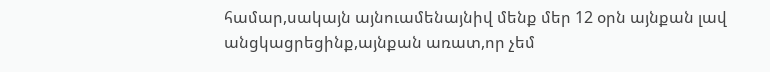համար,սակայն այնուամենայնիվ մենք մեր 12 օրն այնքան լավ անցկացրեցինք,այնքան առատ,որ չեմ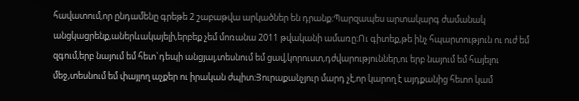հավատում,որ ընդամենը գրեթե 2 շաբաթվա արկածներ են դրանք։Պարզապես արտակարգ ժամանակ անցկացրենք,աներևակայելի,երբեք չեմ մոռանա 2011 թվականի ամառը։Ու գիտեք,թե ինչ հպարտություն ու ուժ եմ զգում,երբ նայում եմ հետ`դեպի անցյալ,տեսնում եմ ցավ,կորուստ,դժվարություններ,ու երբ նայում եմ հայելու մեջ,տեսնում եմ փայլող աչքեր ու իրական ժպիտ։Յուրաքանչյուր մարդ չէ,որ կարող է այդքանից հետո կամ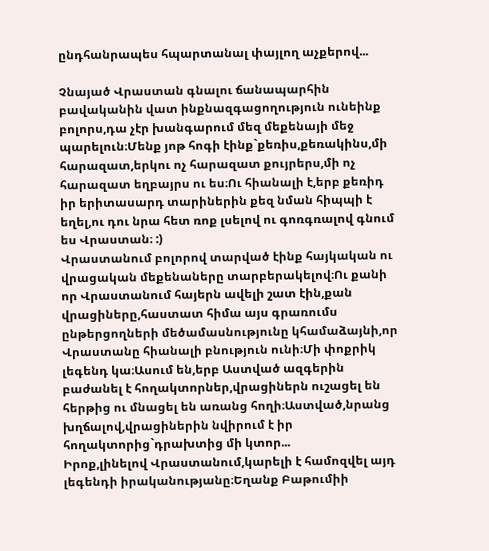ընդհանրապես հպարտանալ փայլող աչքերով...

Չնայած Վրաստան գնալու ճանապարհին բավականին վատ ինքնազգացողություն ունեինք բոլորս,դա չէր խանգարում մեզ մեքենայի մեջ պարելուն։Մենք յոթ հոգի էինք`քեռիս,քեռակինս,մի հարազատ,երկու ոչ հարազատ քույրերս,մի ոչ հարազատ եղբայրս ու ես։Ու հիանալի է,երբ քեռիդ իր երիտասարդ տարիներին քեզ նման հիպպի է եղել,ու դու նրա հետ ռոք լսելով ու գոռգռալով գնում ես Վրաստան։ :)
Վրաստանում բոլորով տարված էինք հայկական ու վրացական մեքենաները տարբերակելով։Ու քանի որ Վրաստանում հայերն ավելի շատ էին,քան վրացիները,հաստատ հիմա այս գրառումս ընթերցողների մեծամասնությունը կհամաձայնի,որ Վրաստանը հիանալի բնություն ունի։Մի փոքրիկ լեգենդ կա։Ասում են,երբ Աստված ազգերին բաժանել է հողակտորներ,վրացիներն ուշացել են հերթից ու մնացել են առանց հողի։Աստված,նրանց խղճալով,վրացիներին նվիրում է իր հողակտորից`դրախտից մի կտոր...
Իրոք,լինելով Վրաստանում,կարելի է համոզվել այդ լեգենդի իրականությանը։Եղանք Բաթումիի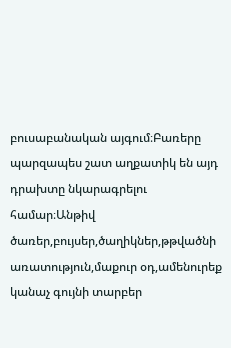բուսաբանական այգում։Բառերը պարզապես շատ աղքատիկ են այդ դրախտը նկարագրելու համար։Անթիվ ծառեր,բույսեր,ծաղիկներ,թթվածնի առատություն,մաքուր օդ,ամենուրեք կանաչ գույնի տարբեր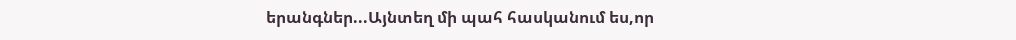երանգներ...Այնտեղ մի պահ հասկանում ես,որ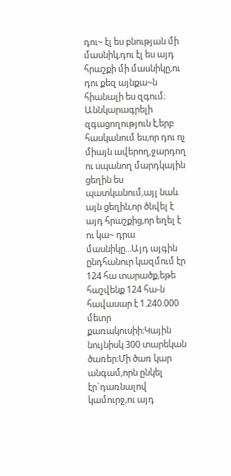դու~ էլ ես բնության մի մասնիկ,դու էլ ես այդ հրաշքի մի մասնիկը,ու դու քեզ այնքա~ն հիանալի ես զգում։
Աննկարագրելի զգացողություն է,երբ հասկանում ես,որ դու ոչ միայն ավերող,ջարդող ու սպանող մարդկային ցեղին ես պատկանում,այլ նաև այն ցեղին,որ ծնվել է այդ հրաշքից,որ եղել է ու կա~ դրա մասնիկը...Այդ այգին ընդհանուր կազմում էր 124 հա տարածք,եթե հաշվենք 124 հա-ն հավասար է 1.240.000 մետր քառակուսիի։Կային նույնիսկ 300 տարեկան ծառեր։Մի ծառ կար անգամ,որն ընկել էր`դառնալով կամուրջ,ու այդ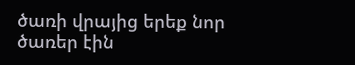ծառի վրայից երեք նոր ծառեր էին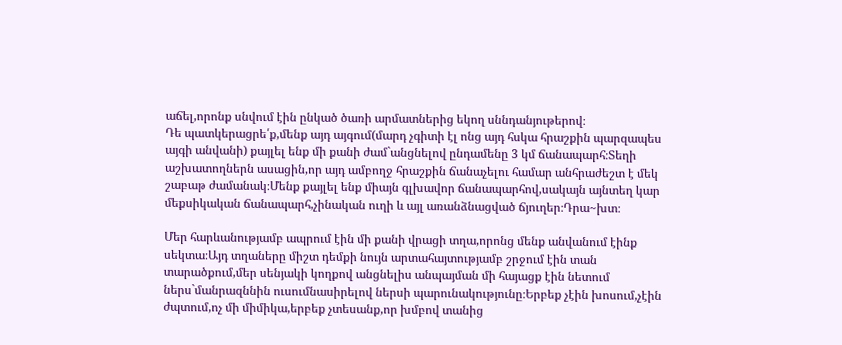աճել,որոնք սնվում էին ընկած ծառի արմատներից եկող սննդանյութերով։
Դե պատկերացրե՛ք,մենք այդ այգում(մարդ չգիտի էլ ոնց այդ հսկա հրաշքին պարզապես այգի անվանի) քայլել ենք մի քանի ժամ`անցնելով ընդամենը 3 կմ ճանապարհ։Տեղի աշխատողներն ասացին,որ այդ ամբողջ հրաշքին ճանաչելու համար անհրաժեշտ է մեկ շաբաթ ժամանակ։Մենք քայլել ենք միայն գլխավոր ճանապարհով,սակայն այնտեղ կար մեքսիկական ճանապարհ,չինական ուղի և այլ առանձնացված ճյուղեր։Դրա~խտ։

Մեր հարևանությամբ ապրում էին մի քանի վրացի տղա,որոնց մենք անվանում էինք սեկտա։Այդ տղաները միշտ դեմքի նույն արտահայտությամբ շրջում էին տան տարածքում,մեր սենյակի կողքով անցնելիս անպայման մի հայացք էին նետում ներս`մանրազննին ուսումնասիրելով ներսի պարունակությունը։Երբեք չէին խոսում,չէին ժպտում,ոչ մի միմիկա,երբեք չտեսանք,որ խմբով տանից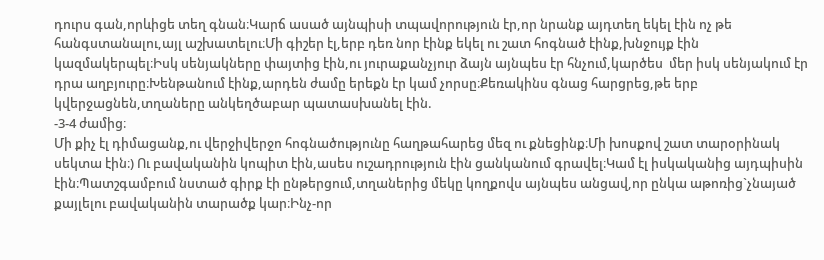դուրս գան,որևիցե տեղ գնան։Կարճ ասած այնպիսի տպավորություն էր,որ նրանք այդտեղ եկել էին ոչ թե հանգստանալու,այլ աշխատելու։Մի գիշեր էլ,երբ դեռ նոր էինք եկել ու շատ հոգնած էինք,խնջույք էին կազմակերպել։Իսկ սենյակները փայտից էին,ու յուրաքանչյուր ձայն այնպես էր հնչում,կարծես  մեր իսկ սենյակում էր դրա աղբյուրը։Խենթանում էինք,արդեն ժամը երեքն էր կամ չորսը։Քեռակինս գնաց հարցրեց,թե երբ կվերջացնեն,տղաները անկեղծաբար պատասխանել էին.
-3-4 ժամից։
Մի քիչ էլ դիմացանք,ու վերջիվերջո հոգնածությունը հաղթահարեց մեզ ու քնեցինք։Մի խոսքով շատ տարօրինակ սեկտա էին։) Ու բավականին կոպիտ էին,ասես ուշադրություն էին ցանկանում գրավել։Կամ էլ իսկականից այդպիսին էին։Պատշգամբում նստած գիրք էի ընթերցում,տղաներից մեկը կողքովս այնպես անցավ,որ ընկա աթոռից`չնայած քայլելու բավականին տարածք կար։Ինչ-որ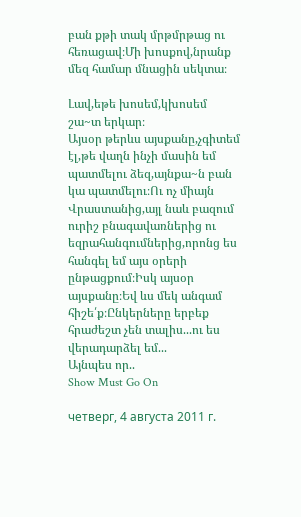բան քթի տակ մրթմրթաց ու հեռացավ։Մի խոսքով,նրանք մեզ համար մնացին սեկտա։

Լավ,եթե խոսեմ,կխոսեմ շա~տ երկար։
Այսօր թերևս այսքանը,չգիտեմ էլ,թե վաղն ինչի մասին եմ պատմելու ձեզ,այնքա~ն բան կա պատմելու։Ու ոչ միայն Վրաստանից,այլ նաև բազում ուրիշ բնագավառներից ու եզրահանգումներից,որոնց ես հանգել եմ այս օրերի ընթացքում։Իսկ այսօր այսքանը։Եվ ևս մեկ անգամ հիշե՛ք։Ընկերները երբեք հրաժեշտ չեն տալիս...ու ես վերադարձել եմ...
Այնպես որ..
Show Must Go On

четверг, 4 августа 2011 г.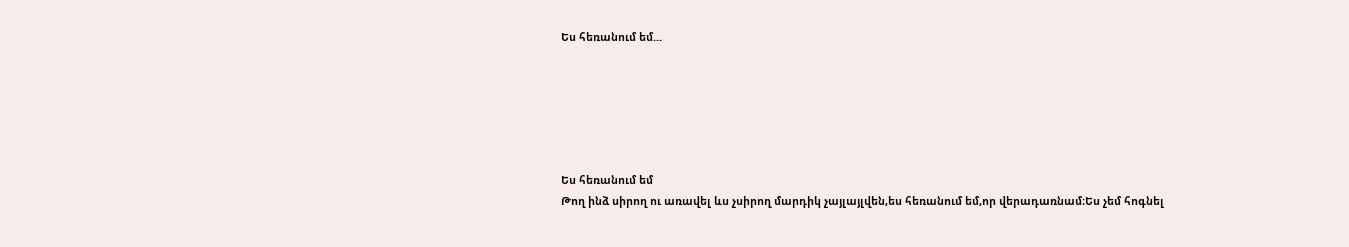Ես հեռանում եմ...






Ես հեռանում եմ
Թող ինձ սիրող ու առավել ևս չսիրող մարդիկ չայլայլվեն,ես հեռանում եմ,որ վերադառնամ։Ես չեմ հոգնել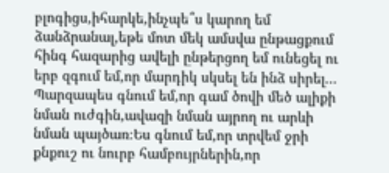բլոգիցս,իհարկե,ինչպե՞ս կարող եմ ձանձրանալ,եթե մոտ մեկ ամսվա ընթացքում հինգ հազարից ավելի ընթերցող եմ ունեցել ու երբ զգում եմ,որ մարդիկ սկսել են ինձ սիրել...
Պարզապես գնում եմ,որ գամ ծովի մեծ ալիքի նման ուժգին,ավազի նման այրող ու արևի նման պայծառ։Ես գնում եմ,որ տրվեմ ջրի քնքուշ ու նուրբ համբույրներին,որ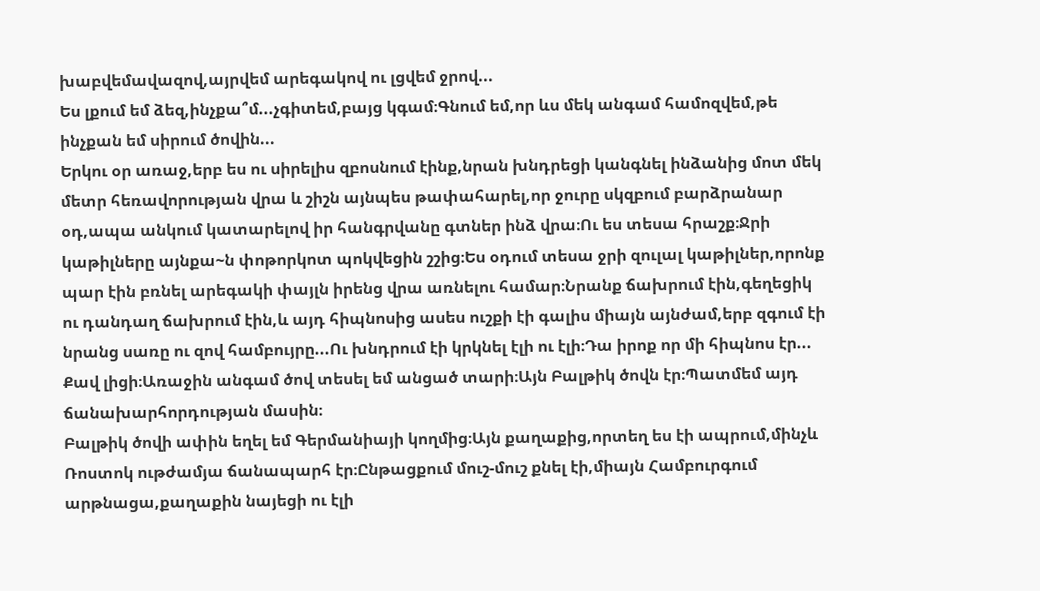խաբվեմավազով,այրվեմ արեգակով ու լցվեմ ջրով...
Ես լքում եմ ձեզ,ինչքա՞մ...չգիտեմ,բայց կգամ։Գնում եմ,որ ևս մեկ անգամ համոզվեմ,թե ինչքան եմ սիրում ծովին...
Երկու օր առաջ,երբ ես ու սիրելիս զբոսնում էինք,նրան խնդրեցի կանգնել ինձանից մոտ մեկ մետր հեռավորության վրա և շիշն այնպես թափահարել,որ ջուրը սկզբում բարձրանար օդ,ապա անկում կատարելով իր հանգրվանը գտներ ինձ վրա։Ու ես տեսա հրաշք։Ջրի կաթիլները այնքա~ն փոթորկոտ պոկվեցին շշից։Ես օդում տեսա ջրի զուլալ կաթիլներ,որոնք պար էին բռնել արեգակի փայլն իրենց վրա առնելու համար։Նրանք ճախրում էին,գեղեցիկ ու դանդաղ ճախրում էին,և այդ հիպնոսից ասես ուշքի էի գալիս միայն այնժամ,երբ զգում էի նրանց սառը ու զով համբույրը...Ու խնդրում էի կրկնել էլի ու էլի։Դա իրոք որ մի հիպնոս էր...
Քավ լիցի։Առաջին անգամ ծով տեսել եմ անցած տարի։Այն Բալթիկ ծովն էր։Պատմեմ այդ ճանախարհորդության մասին։
Բալթիկ ծովի ափին եղել եմ Գերմանիայի կողմից։Այն քաղաքից,որտեղ ես էի ապրում,մինչև Ռոստոկ ութժամյա ճանապարհ էր։Ընթացքում մուշ-մուշ քնել էի,միայն Համբուրգում արթնացա,քաղաքին նայեցի ու էլի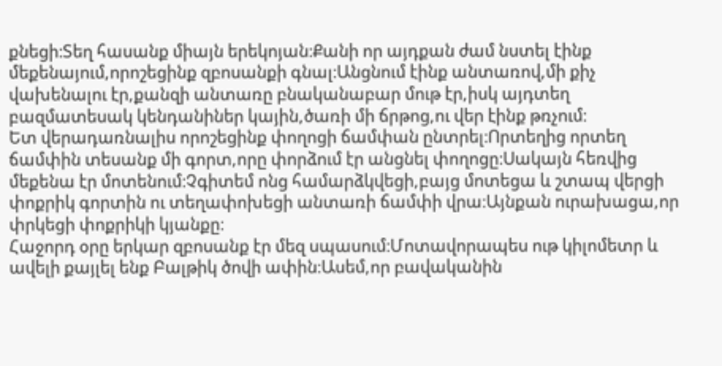քնեցի։Տեղ հասանք միայն երեկոյան։Քանի որ այդքան ժամ նստել էինք մեքենայում,որոշեցինք զբոսանքի գնալ։Անցնում էինք անտառով,մի քիչ վախենալու էր,քանզի անտառը բնականաբար մութ էր,իսկ այդտեղ բազմատեսակ կենդանիներ կային,ծառի մի ճրթոց,ու վեր էինք թռչում։
Ետ վերադառնալիս որոշեցինք փողոցի ճամփան ընտրել։Որտեղից որտեղ ճամփին տեսանք մի գորտ,որը փորձում էր անցնել փողոցը։Սակայն հեռվից մեքենա էր մոտենում։Չգիտեմ ոնց համարձկվեցի,բայց մոտեցա և շտապ վերցի փոքրիկ գորտին ու տեղափոխեցի անտառի ճամփի վրա։Այնքան ուրախացա,որ փրկեցի փոքրիկի կյանքը։
Հաջորդ օրը երկար զբոսանք էր մեզ սպասում։Մոտավորապես ութ կիլոմետր և ավելի քայլել ենք Բալթիկ ծովի ափին։Ասեմ,որ բավականին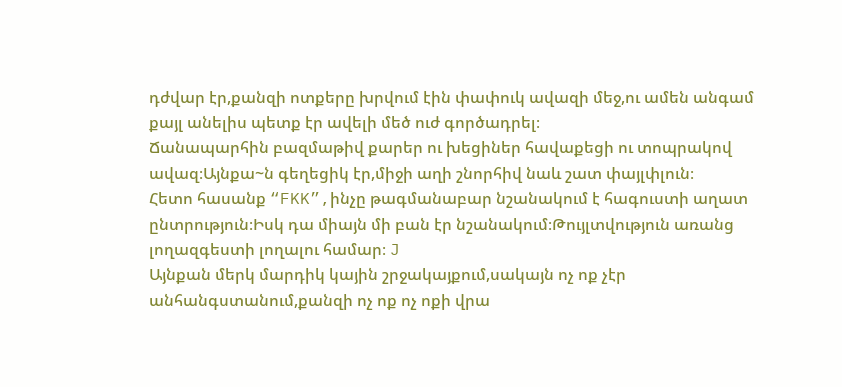դժվար էր,քանզի ոտքերը խրվում էին փափուկ ավազի մեջ,ու ամեն անգամ քայլ անելիս պետք էր ավելի մեծ ուժ գործադրել։
Ճանապարհին բազմաթիվ քարեր ու խեցիներ հավաքեցի ու տոպրակով ավազ։Այնքա~ն գեղեցիկ էր,միջի աղի շնորհիվ նաև շատ փայլփլուն։
Հետո հասանք “FKK”,ինչը թագմանաբար նշանակում է հագուստի աղատ ընտրություն։Իսկ դա միայն մի բան էր նշանակում։Թույլտվություն առանց լողազգեստի լողալու համար։ J
Այնքան մերկ մարդիկ կային շրջակայքում,սակայն ոչ ոք չէր անհանգստանում,քանզի ոչ ոք ոչ ոքի վրա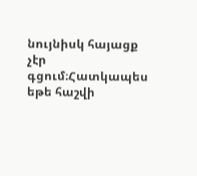նույնիսկ հայացք չէր գցում։Հատկապես եթե հաշվի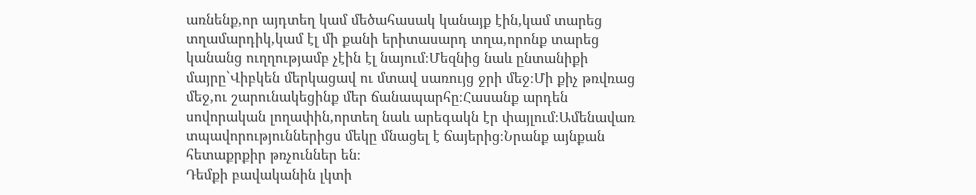առնենք,որ այդտեղ կամ մեծահասակ կանայք էին,կամ տարեց տղամարդիկ,կամ էլ մի քանի երիտասարդ տղա,որոնք տարեց կանանց ուղղությամբ չէին էլ նայում։Մեզնից նաև ընտանիքի մայրը`Վիբկեն մերկացավ ու մտավ սառույց ջրի մեջ։Մի քիչ թռվռաց մեջ,ու շարունակեցինք մեր ճանապարհը։Հասանք արդեն սովորական լողափին,որտեղ նաև արեգակն էր փայլում։Ամենավառ տպավորություններիցս մեկը մնացել է ճայերից։Նրանք այնքան հետաքրքիր թռչուններ են։
Դեմքի բավականին լկտի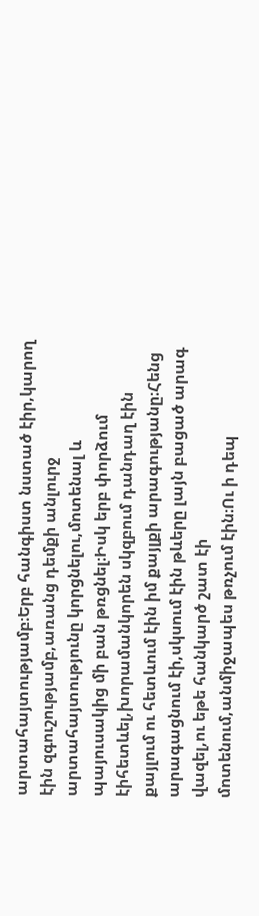արտահայտությամբ։Երբ հանգիստ նստած էիր,կարող էին զգուշությամբ,առանց դեմքի անլուրջ արտահայտությունը կորցնելու,մոտենալ և պայուսակից մի բան թռցնել։Իսկ երբ փորձում էիհետևել,խորամանկորեն սկզբում դանդաղ էին քայլում ու հետևում էին իմ քայլքի արագությանը։Հենց արագացնում էի,սկսում էին թևերը լայն բացած արագ վազել,ու եթե հանկարծ շատ էի մոտենում,անմիջապես թռչում էին։Ու ի դեպ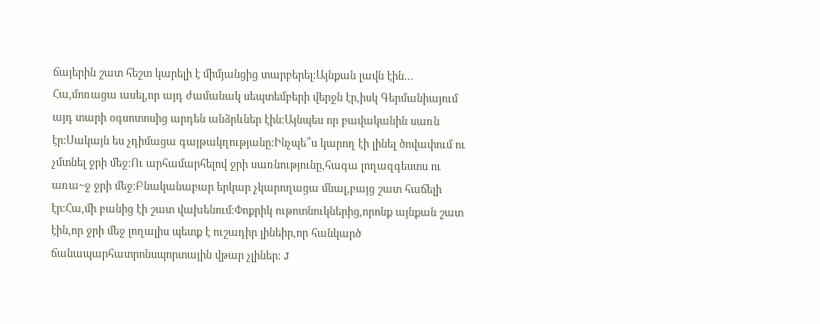ճայերին շատ հեշտ կարելի է միմյանցից տարբերել։Այնքան լավն էին…
Հա,մոռացա ասել,որ այդ ժամանակ սեպտեմբերի վերջն էր,իսկ Գերմանիայում այդ տարի օգսոտոսից արդեն անձրևներ էին։Այնպես որ բավականին սառն էր։Սակայն ես չդիմացա գայթակղությանը։Ինչպե՞ս կարող էի լինել ծովափում ու չմտնել ջրի մեջ։Ու արհամարհելով ջրի սառնությունը,հագա լողազգեստս ու առա~ջ ջրի մեջ։Բնականաբար երկար չկարողացա մնալ,բայց շատ հաճելի էր։Հա,մի բանից էի շատ վախենում։Փոքրիկ ութոտնուկներից,որոնք այնքան շատ էին,որ ջրի մեջ լողալիս պետք է ուշադիր լինեիր,որ հանկարծ ճանապարհատրոնսպորտային վթար չլիներ։ J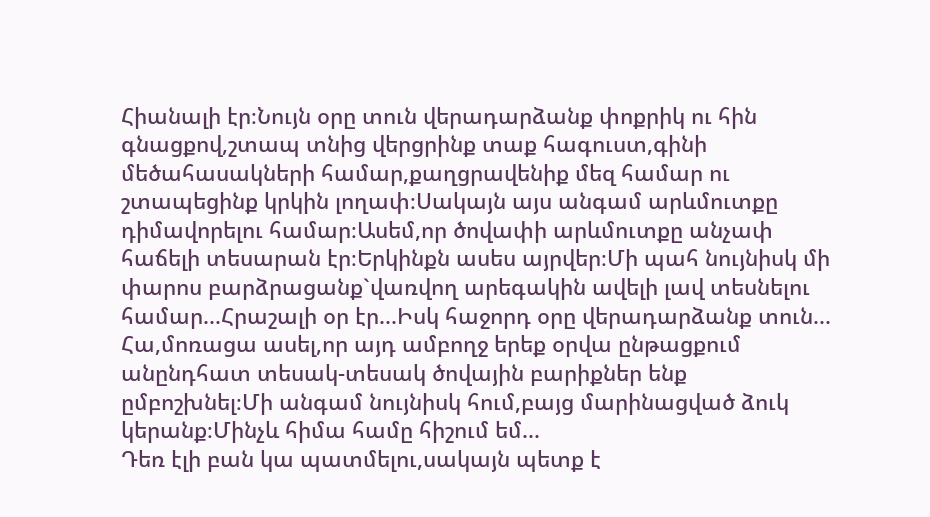Հիանալի էր։Նույն օրը տուն վերադարձանք փոքրիկ ու հին գնացքով,շտապ տնից վերցրինք տաք հագուստ,գինի մեծահասակների համար,քաղցրավենիք մեզ համար ու շտապեցինք կրկին լողափ։Սակայն այս անգամ արևմուտքը դիմավորելու համար։Ասեմ,որ ծովափի արևմուտքը անչափ հաճելի տեսարան էր։Երկինքն ասես այրվեր։Մի պահ նույնիսկ մի փարոս բարձրացանք`վառվող արեգակին ավելի լավ տեսնելու համար...Հրաշալի օր էր...Իսկ հաջորդ օրը վերադարձանք տուն...
Հա,մոռացա ասել,որ այդ ամբողջ երեք օրվա ընթացքում անընդհատ տեսակ-տեսակ ծովային բարիքներ ենք ըմբոշխնել։Մի անգամ նույնիսկ հում,բայց մարինացված ձուկ կերանք։Մինչև հիմա համը հիշում եմ...
Դեռ էլի բան կա պատմելու,սակայն պետք է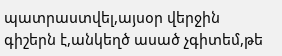պատրաստվել,այսօր վերջին գիշերն է,անկեղծ ասած չգիտեմ,թե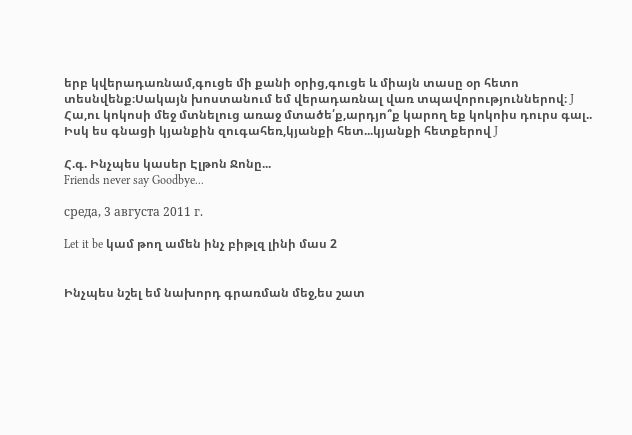երբ կվերադառնամ,գուցե մի քանի օրից,գուցե և միայն տասը օր հետո տեսնվենք։Սակայն խոստանում եմ վերադառնալ վառ տպավորություններով։ J
Հա,ու կոկոսի մեջ մտնելուց առաջ մտածե՛ք,արդյո՞ք կարող եք կոկոիս դուրս գալ..
Իսկ ես գնացի կյանքին զուգահեռ,կյանքի հետ...կյանքի հետքերով J

Հ.գ. Ինչպես կասեր Էլթոն Ջոնը...
Friends never say Goodbye...

среда, 3 августа 2011 г.

Let it be կամ թող ամեն ինչ բիթլզ լինի մաս 2


Ինչպես նշել եմ նախորդ գրառման մեջ,ես շատ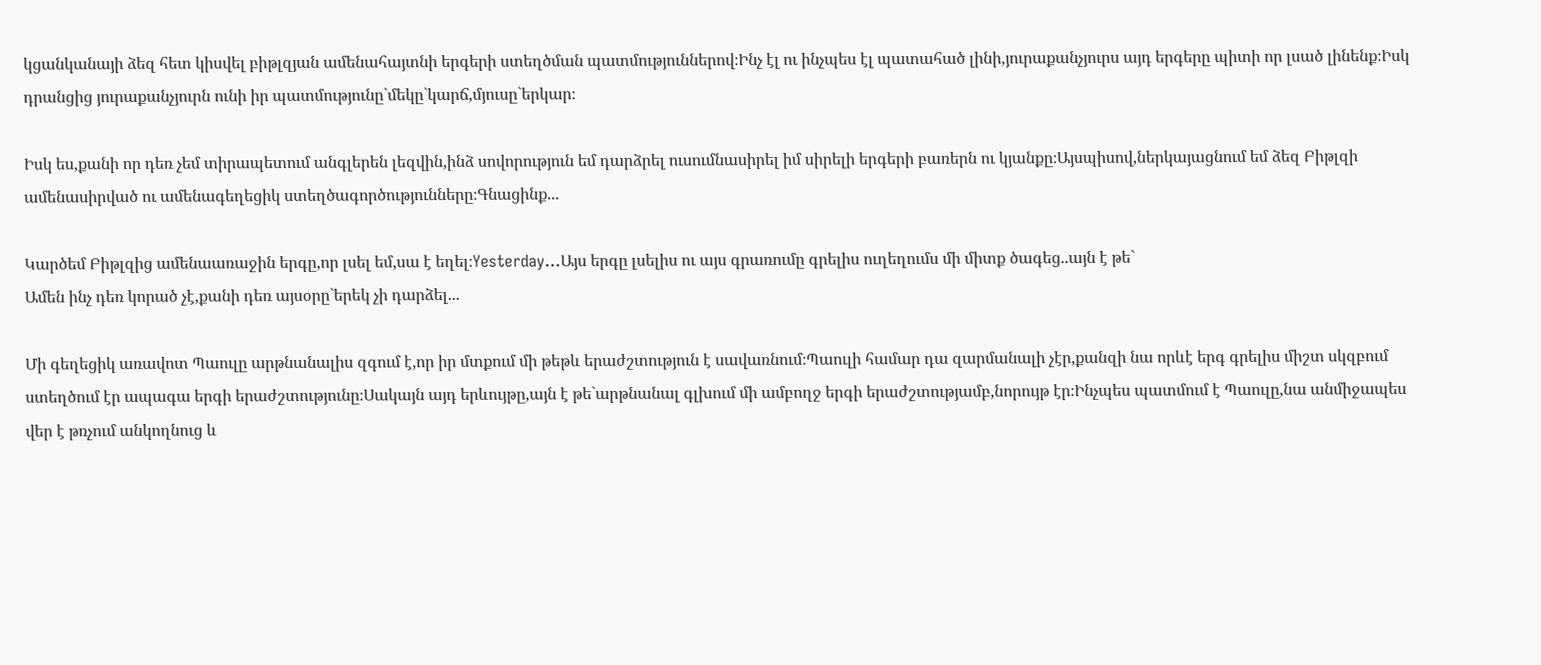կցանկանայի ձեզ հետ կիսվել բիթլզյան ամենահայտնի երգերի ստեղծման պատմություններով։Ինչ էլ ու ինչպես էլ պատահած լինի,յուրաքանչյուրս այդ երգերը պիտի որ լսած լինենք։Իսկ դրանցից յուրաքանչյուրն ունի իր պատմությունը`մեկը`կարճ,մյուսը`երկար։

Իսկ ես,քանի որ դեռ չեմ տիրապետում անգլերեն լեզվին,ինձ սովորություն եմ դարձրել ուսումնասիրել իմ սիրելի երգերի բառերն ու կյանքը։Այսպիսով,ներկայացնում եմ ձեզ Բիթլզի ամենասիրված ու ամենագեղեցիկ ստեղծագործությունները։Գնացինք...

Կարծեմ Բիթլզից ամենաառաջին երգը,որ լսել եմ,սա է եղել։Yesterday…Այս երգը լսելիս ու այս գրառումը գրելիս ուղեղումս մի միտք ծագեց..այն է թե`
Ամեն ինչ դեռ կորած չէ,քանի դեռ այսօրը`երեկ չի դարձել...

Մի գեղեցիկ առավոտ Պաուլը արթնանալիս զգում է,որ իր մտքում մի թեթև երաժշտություն է սավառնում։Պաուլի համար դա զարմանալի չէր,քանզի նա որևէ երգ գրելիս միշտ սկզբում ստեղծում էր ապագա երգի երաժշտությունը։Սակայն այդ երևույթը,այն է թե`արթնանալ գլխում մի ամբողջ երգի երաժշտությամբ,նորույթ էր։Ինչպես պատմում է Պաուլը,նա անմիջապես վեր է թռչում անկողնուց և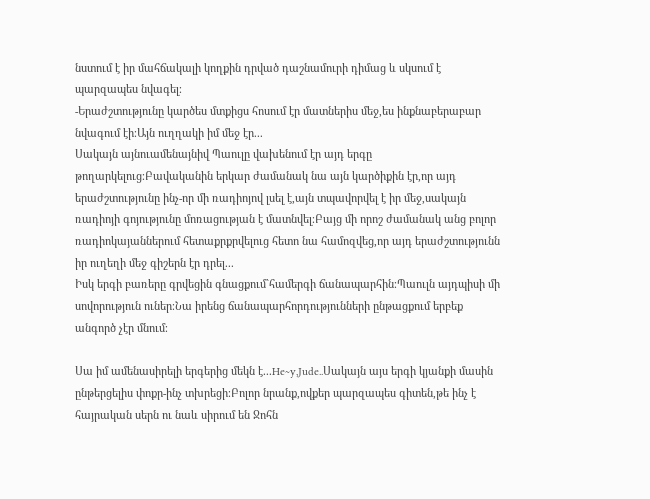նստում է իր մահճակալի կողքին դրված դաշնամուրի դիմաց և սկսում է պարզապես նվագել։
-Երաժշտությունը կարծես մտքիցս հոսում էր մատներիս մեջ,ես ինքնաբերաբար նվագում էի։Այն ուղղակի իմ մեջ էր...
Սակայն այնուամենայնիվ Պաուլը վախենում էր այդ երգը թողարկելուց։Բավականին երկար ժամանակ նա այն կարծիքին էր,որ այդ երաժշտությունը ինչ-որ մի ռադիոյով լսել է,այն տպավորվել է իր մեջ,սակայն ռադիոյի գոյությունը մոռացության է մատնվել։Բայց մի որոշ ժամանակ անց բոլոր ռադիոկայաններում հետաքրքրվելուց հետո նա համոզվեց,որ այդ երաժշտությունն իր ուղեղի մեջ գիշերն էր դրել...
Իսկ երգի բառերը գրվեցին գնացքում`համերգի ճանապարհին։Պաուլն այդպիսի մի սովորություն ուներ։Նա իրենց ճանապարհորդությունների ընթացքում երբեք անգործ չէր մնում։

Սա իմ ամենասիրելի երգերից մեկն է...He~y,Jude..Սակայն այս երգի կյանքի մասին ընթերցելիս փոքր-ինչ տխրեցի։Բոլոր նրանք,ովքեր պարզապես գիտեն,թե ինչ է հայրական սերն ու նաև սիրում են Ջոհն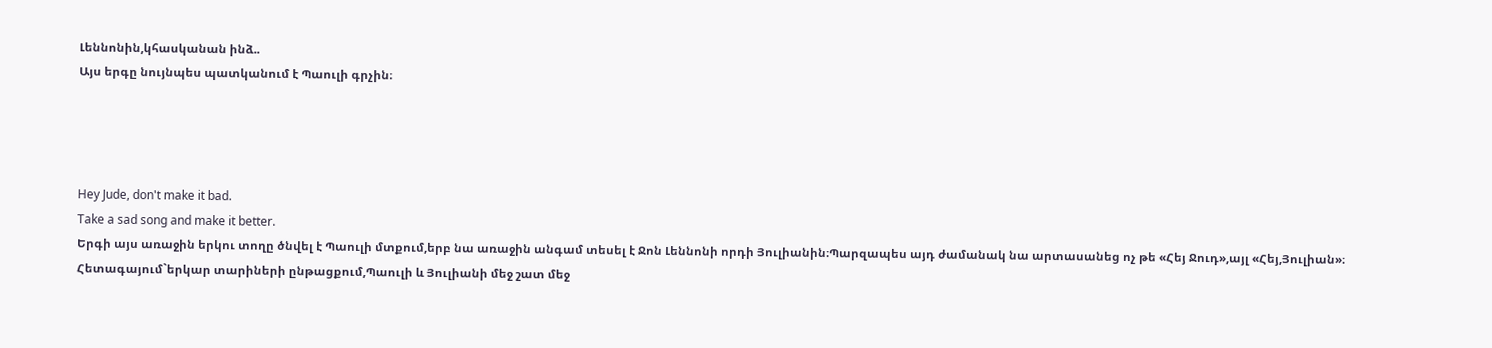Լեննոնին,կհասկանան ինձ..
Այս երգը նույնպես պատկանում է Պաուլի գրչին։




Hey Jude, don't make it bad.
Take a sad song and make it better.
Երգի այս առաջին երկու տողը ծնվել է Պաուլի մտքում,երբ նա առաջին անգամ տեսել է Ջոն Լեննոնի որդի Յուլիանին։Պարզապես այդ ժամանակ նա արտասանեց ոչ թե «Հեյ Ջուդ»,այլ «Հեյ,Յուլիան»։
Հետագայում`երկար տարիների ընթացքում,Պաուլի և Յուլիանի մեջ շատ մեջ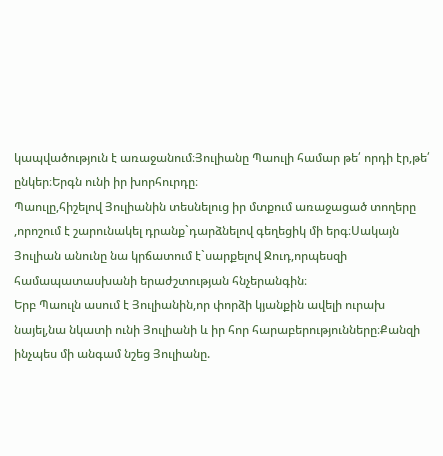կապվածություն է առաջանում։Յուլիանը Պաուլի համար թե՛ որդի էր,թե՛ ընկեր։Երգն ունի իր խորհուրդը։
Պաուլը,հիշելով Յուլիանին տեսնելուց իր մտքում առաջացած տողերը ,որոշում է շարունակել դրանք`դարձնելով գեղեցիկ մի երգ։Սակայն Յուլիան անունը նա կրճատում է`սարքելով Ջուդ,որպեսզի համապատասխանի երաժշտության հնչերանգին։
Երբ Պաուլն ասում է Յուլիանին,որ փորձի կյանքին ավելի ուրախ նայել,նա նկատի ունի Յուլիանի և իր հոր հարաբերությունները։Քանզի ինչպես մի անգամ նշեց Յուլիանը.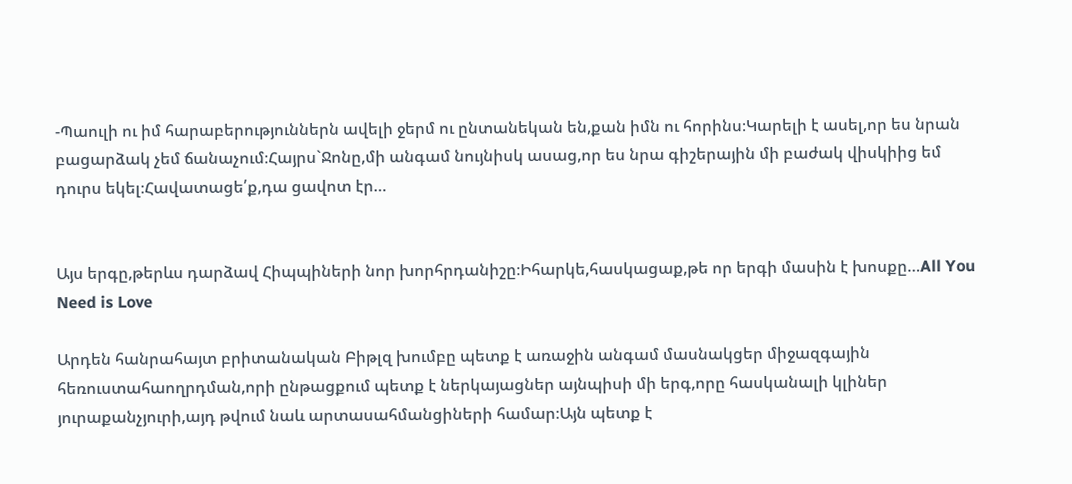-Պաուլի ու իմ հարաբերություններն ավելի ջերմ ու ընտանեկան են,քան իմն ու հորինս։Կարելի է ասել,որ ես նրան բացարձակ չեմ ճանաչում։Հայրս`Ջոնը,մի անգամ նույնիսկ ասաց,որ ես նրա գիշերային մի բաժակ վիսկիից եմ դուրս եկել։Հավատացե՛ք,դա ցավոտ էր…


Այս երգը,թերևս դարձավ Հիպպիների նոր խորհրդանիշը։Իհարկե,հասկացաք,թե որ երգի մասին է խոսքը…All You Need is Love

Արդեն հանրահայտ բրիտանական Բիթլզ խումբը պետք է առաջին անգամ մասնակցեր միջազգային հեռուստահաողրդման,որի ընթացքում պետք է ներկայացներ այնպիսի մի երգ,որը հասկանալի կլիներ յուրաքանչյուրի,այդ թվում նաև արտասահմանցիների համար։Այն պետք է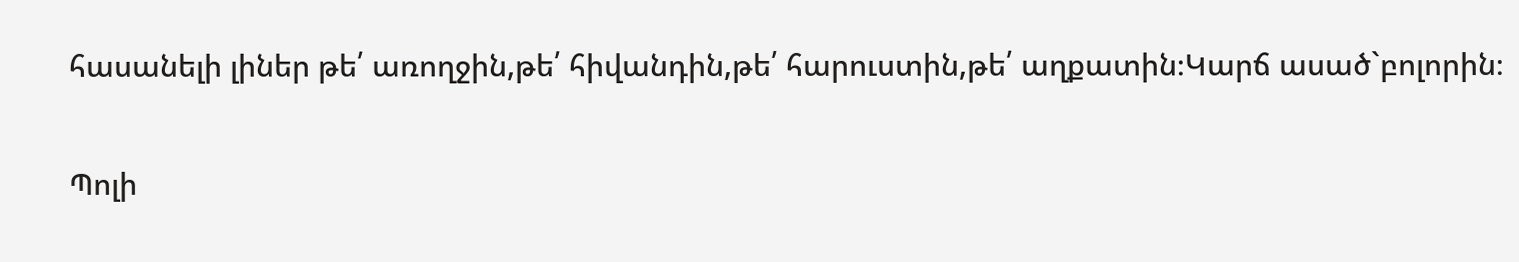հասանելի լիներ թե՛ առողջին,թե՛ հիվանդին,թե՛ հարուստին,թե՛ աղքատին։Կարճ ասած`բոլորին։

Պոլի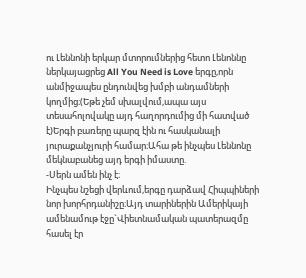ու Լեննոնի երկար մտորումներից հետո Լենոննը ներկայացրեց All You Need is Love երգը,որն անմիջապես ընդունվեց խմբի անդամների կողմից։(Եթե չեմ սխալվում,ապա այս տեսահոլովակը այդ հաղորդումից մի հատված է)Երգի բառերը պարզ էին ու հասկանալի յուրաքանչյուրի համար։Ահա թե ինչպես Լեննոնը մեկնաբանեց այդ երգի իմաստը.
-Սերն ամեն ինչ է։
Ինչպես նշեցի վերևում,երգը դարձավ Հիպպիների նոր խորհրդանիշը։Այդ տարիներին Ամերիկայի ամենամութ էջը`Վիետնամական պատերազմը հասել էր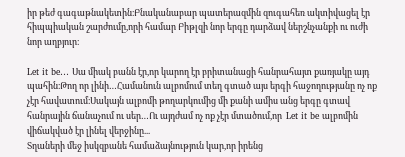իր թեժ գագաթնակետին։Բնականաբար պատերազմին զուգահեռ ակտիվացել էր հիպպիական շարժումը,որի համար Բիթլզի նոր երգը դարձավ ներշնչանքի ու ուժի նոր աղբյուր։

Let it be… Սա միակ բանն էր,որ կարող էր բրիտանացի հանրահայտ քառյակը այդ պահին։Թող որ լինի…Համանուն ալբոմում տեղ գտած այս երգի հաջողությանը ոչ ոք չէր հավատում։Սակայն ալբոմի թողարկումից մի քանի ամիս անց երգը գտավ հանրային ճանաչում ու սեր…Ու այդժամ ոչ ոք չէր մտածում,որ  Let it be ալբոմին վիճակված էր լինել վերջինը...
Տղաների մեջ իսկզբանե համաձայնություն կար,որ իրենց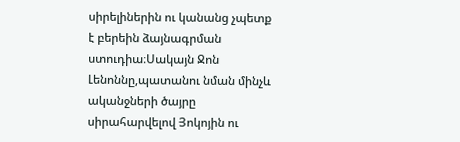սիրելիներին ու կանանց չպետք է բերեին ձայնագրման ստուդիա։Սակայն Ջոն Լենոննը,պատանու նման մինչև ականջների ծայրը սիրահարվելով Յոկոյին ու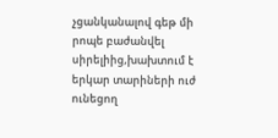չցանկանալով գեթ մի րոպե բաժանվել սիրելիից,խախտում է երկար տարիների ուժ ունեցող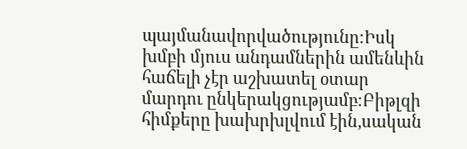պայմանավորվածությունը։Իսկ խմբի մյուս անդամներին ամենևին հաճելի չէր աշխատել օտար մարդու ընկերակցությամբ։Բիթլզի հիմքերը խախրխլվում էին,սական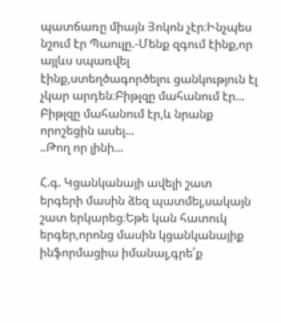պատճառը միայն Յոկոն չէր։Ինչպես նշում էր Պաուլը.-Մենք զգում էինք,որ այլևս սպառվել էինք,ստեղծագործելու ցանկություն էլ չկար արդեն։Բիթլզը մահանում էր...
Բիթլզը մահանում էր,և նրանք որոշեցին ասել...
..Թող որ լինի...

Հ.գ. Կցանկանայի ավելի շատ երգերի մասին ձեզ պատմել,սակայն շատ երկարեց։Եթե կան հատուկ երգեր,որոնց մասին կցանկանայիք ինֆորմացիա իմանալ,գրե՛ք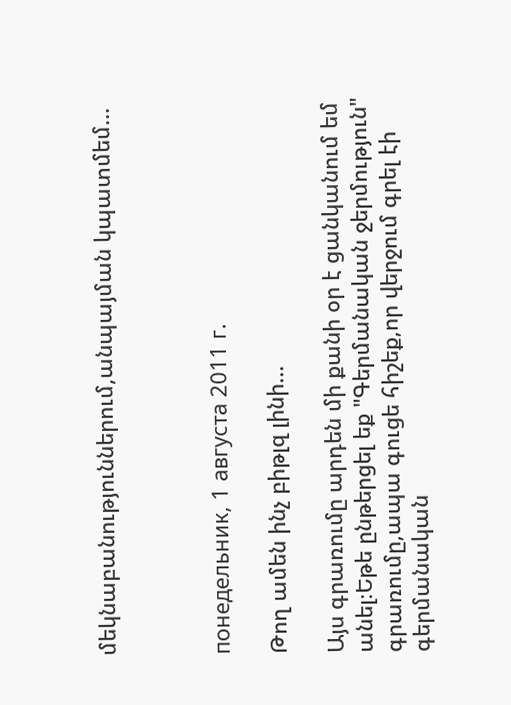մեկնաբանություններում,անպայման կպատմեմ...



понедельник, 1 августа 2011 г.

Թող ամեն ինչ բիթլզ լինի...

Այս գրառումը արդեն մի քանի օր է ցանկանում եմ անել։Եթե ընթերցել եք "Գերմանական ջերմություն" գրառումը,ապա գուցե հիշեք,որ վերջում գրել էի գերմանական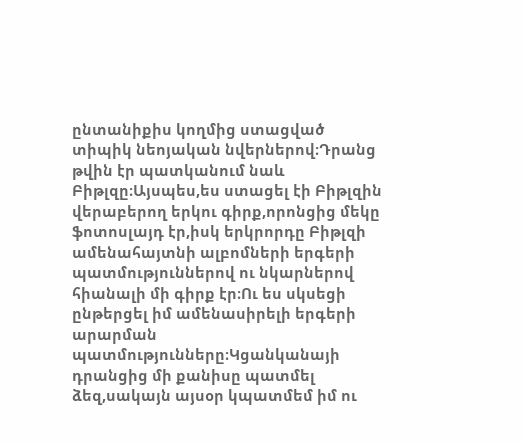ընտանիքիս կողմից ստացված տիպիկ նեոյական նվերներով։Դրանց թվին էր պատկանում նաև Բիթլզը։Այսպես,ես ստացել էի Բիթլզին վերաբերող երկու գիրք,որոնցից մեկը ֆոտոսլայդ էր,իսկ երկրորդը Բիթլզի ամենահայտնի ալբոմների երգերի պատմություններով ու նկարներով հիանալի մի գիրք էր։Ու ես սկսեցի ընթերցել իմ ամենասիրելի երգերի արարման պատմությունները։Կցանկանայի դրանցից մի քանիսը պատմել ձեզ,սակայն այսօր կպատմեմ իմ ու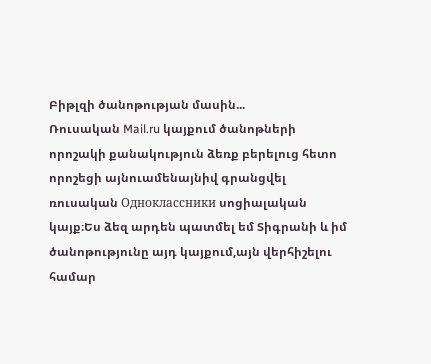Բիթլզի ծանոթության մասին...
Ռուսական Mail.ru կայքում ծանոթների որոշակի քանակություն ձեռք բերելուց հետո որոշեցի այնուամենայնիվ գրանցվել ռուսական Одноклассники սոցիալական կայք։Ես ձեզ արդեն պատմել եմ Տիգրանի և իմ ծանոթությունը այդ կայքում,այն վերհիշելու համար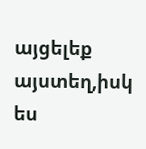այցելեք այստեղ,իսկ ես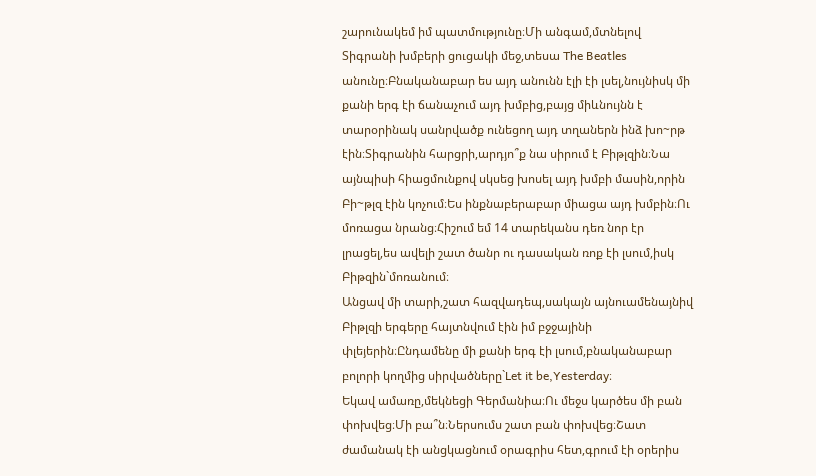շարունակեմ իմ պատմությունը։Մի անգամ,մտնելով Տիգրանի խմբերի ցուցակի մեջ,տեսա The Beatles անունը։Բնականաբար ես այդ անունն էլի էի լսել,նույնիսկ մի քանի երգ էի ճանաչում այդ խմբից,բայց միևնույնն է տարօրինակ սանրվածք ունեցող այդ տղաներն ինձ խո~րթ էին։Տիգրանին հարցրի,արդյո՞ք նա սիրում է Բիթլզին։Նա այնպիսի հիացմունքով սկսեց խոսել այդ խմբի մասին,որին Բի~թլզ էին կոչում։Ես ինքնաբերաբար միացա այդ խմբին։Ու մոռացա նրանց։Հիշում եմ 14 տարեկանս դեռ նոր էր լրացել,ես ավելի շատ ծանր ու դասական ռոք էի լսում,իսկ Բիթզին`մոռանում։
Անցավ մի տարի,շատ հազվադեպ,սակայն այնուամենայնիվ Բիթլզի երգերը հայտնվում էին իմ բջջայինի փլեյերին։Ընդամենը մի քանի երգ էի լսում,բնականաբար բոլորի կողմից սիրվածները`Let it be,Yesterday։
Եկավ ամառը,մեկնեցի Գերմանիա։Ու մեջս կարծես մի բան փոխվեց։Մի բա՞ն։Ներսումս շատ բան փոխվեց։Շատ ժամանակ էի անցկացնում օրագրիս հետ,գրում էի օրերիս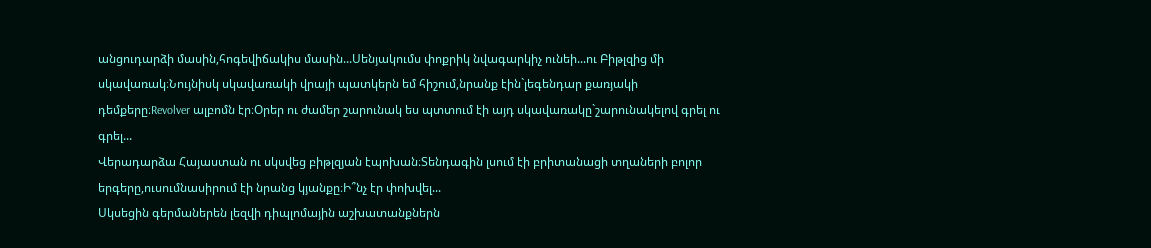անցուդարձի մասին,հոգեվիճակիս մասին...Սենյակումս փոքրիկ նվագարկիչ ունեի...ու Բիթլզից մի սկավառակ։Նույնիսկ սկավառակի վրայի պատկերն եմ հիշում,նրանք էին`լեգենդար քառյակի դեմքերը։Revolver ալբոմն էր։Օրեր ու ժամեր շարունակ ես պտտում էի այդ սկավառակը`շարունակելով գրել ու գրել...
Վերադարձա Հայաստան ու սկսվեց բիթլզյան էպոխան։Տենդագին լսում էի բրիտանացի տղաների բոլոր երգերը,ուսումնասիրում էի նրանց կյանքը։Ի՞նչ էր փոխվել...
Սկսեցին գերմաներեն լեզվի դիպլոմային աշխատանքներն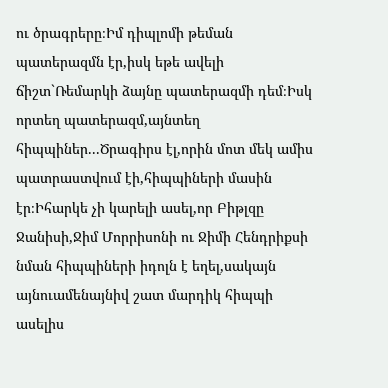ու ծրագրերը։Իմ դիպլոմի թեման պատերազմն էր,իսկ եթե ավելի ճիշտ`Ռեմարկի ձայնը պատերազմի դեմ։Իսկ որտեղ պատերազմ,այնտեղ հիպպիներ...Ծրագիրս էլ,որին մոտ մեկ ամիս պատրաստվում էի,հիպպիների մասին էր։Իհարկե չի կարելի ասել,որ Բիթլզը Ջանիսի,Ջիմ Մորրիսոնի ու Ջիմի Հենդրիքսի նման հիպպիների իդոլն է եղել,սակայն այնուամենայնիվ շատ մարդիկ հիպպի ասելիս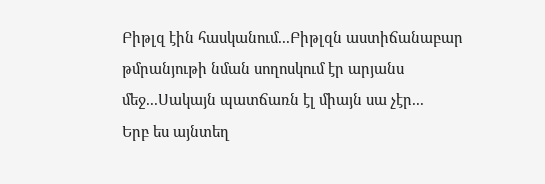Բիթլզ էին հասկանում...Բիթլզն աստիճանաբար թմրանյութի նման սողոսկում էր արյանս մեջ...Սակայն պատճառն էլ միայն սա չէր...
Երբ ես այնտեղ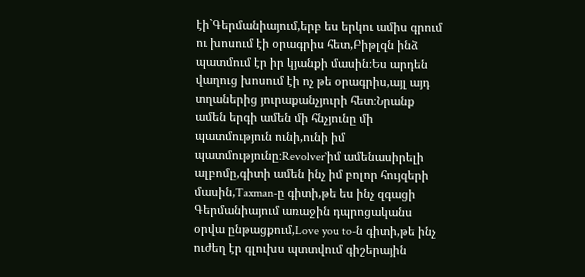էի`Գերմանիայում,երբ ես երկու ամիս գրում ու խոսում էի օրագրիս հետ,Բիթլզն ինձ պատմում էր իր կյանքի մասին։Ես արդեն վաղուց խոսում էի ոչ թե օրագրիս,այլ այդ տղաներից յուրաքանչյուրի հետ։Նրանք ամեն երգի ամեն մի հնչյունը մի պատմություն ունի,ունի իմ պատմությունը։Revolver`իմ ամենասիրելի ալբոմը,գիտի ամեն ինչ իմ բոլոր հույզերի մասին,Taxman-ը գիտի,թե ես ինչ զգացի Գերմանիայում առաջին դպրոցականս օրվա ընթացքում,Love you to-ն գիտի,թե ինչ ուժեղ էր գլուխս պտտվում գիշերային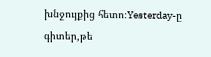խնջույքից հետո։Yesterday-ը գիտեր,թե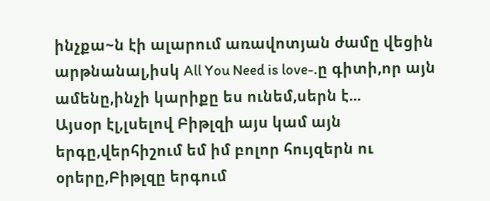ինչքա~ն էի ալարում առավոտյան ժամը վեցին արթնանալ,իսկ All You Need is love-.ը գիտի,որ այն ամենը,ինչի կարիքը ես ունեմ,սերն է...
Այսօր էլ,լսելով Բիթլզի այս կամ այն երգը,վերհիշում եմ իմ բոլոր հույզերն ու օրերը,Բիթլզը երգում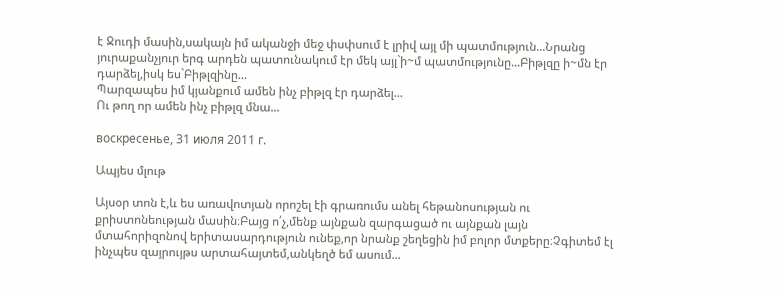է Ջուդի մասին,սակայն իմ ականջի մեջ փսփսում է լրիվ այլ մի պատմություն...Նրանց յուրաքանչյուր երգ արդեն պատունակում էր մեկ այլ`ի~մ պատմությունը...Բիթլզը ի~մն էր դարձել,իսկ ես`Բիթլզինը...
Պարզապես իմ կյանքում ամեն ինչ բիթլզ էր դարձել...
Ու թող որ ամեն ինչ բիթլզ մնա...

воскресенье, 31 июля 2011 г.

Ապյես մլութ

Այսօր տոն է,և ես առավոտյան որոշել էի գրառումս անել հեթանոսության ու քրիստոնեության մասին։Բայց ո՛չ,մենք այնքան զարգացած ու այնքան լայն մտահորիզոնով երիտասարդություն ունեք,որ նրանք շեղեցին իմ բոլոր մտքերը։Չգիտեմ էլ ինչպես զայրույթս արտահայտեմ,անկեղծ եմ ասում...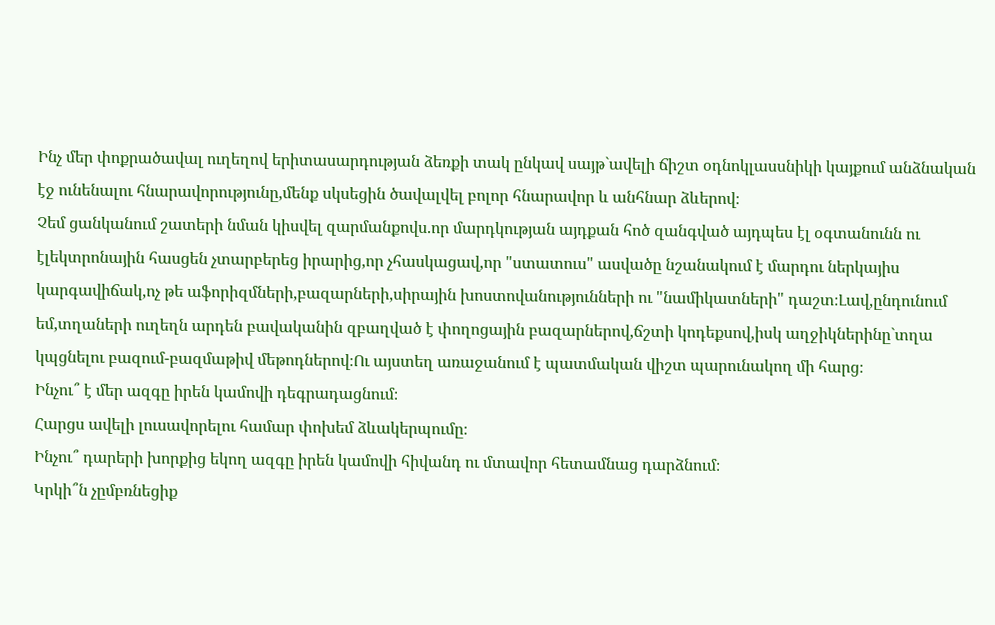Ինչ մեր փոքրածավալ ուղեղով երիտասարդության ձեռքի տակ ընկավ սայթ`ավելի ճիշտ օդնոկլասսնիկի կայքում անձնական էջ ունենալու հնարավորությունը,մենք սկսեցին ծավալվել բոլոր հնարավոր և անհնար ձևերով։
Չեմ ցանկանում շատերի նման կիսվել զարմանքովս.որ մարդկության այդքան հոծ զանգված այդպես էլ օգտանունն ու էլեկտրոնային հասցեն չտարբերեց իրարից,որ չհասկացավ,որ "ստատուս" ասվածը նշանակում է մարդու ներկայիս կարգավիճակ,ոչ թե աֆորիզմների,բազարների,սիրային խոստովանությունների ու "նամիկատների" դաշտ։Լավ,ընդունում եմ,տղաների ուղեղն արդեն բավականին զբաղված է փողոցային բազարներով,ճշտի կոդեքսով,իսկ աղջիկներինը`տղա կպցնելու բազում-բազմաթիվ մեթոդներով։Ու այստեղ առաջանում է պատմական վիշտ պարունակող մի հարց։
Ինչու՞ է մեր ազգը իրեն կամովի դեգրադացնում։
Հարցս ավելի լուսավորելու համար փոխեմ ձևակերպումը։
Ինչու՞ դարերի խորքից եկող ազգը իրեն կամովի հիվանդ ու մտավոր հետամնաց դարձնում։
Կրկի՞ն չըմբռնեցիք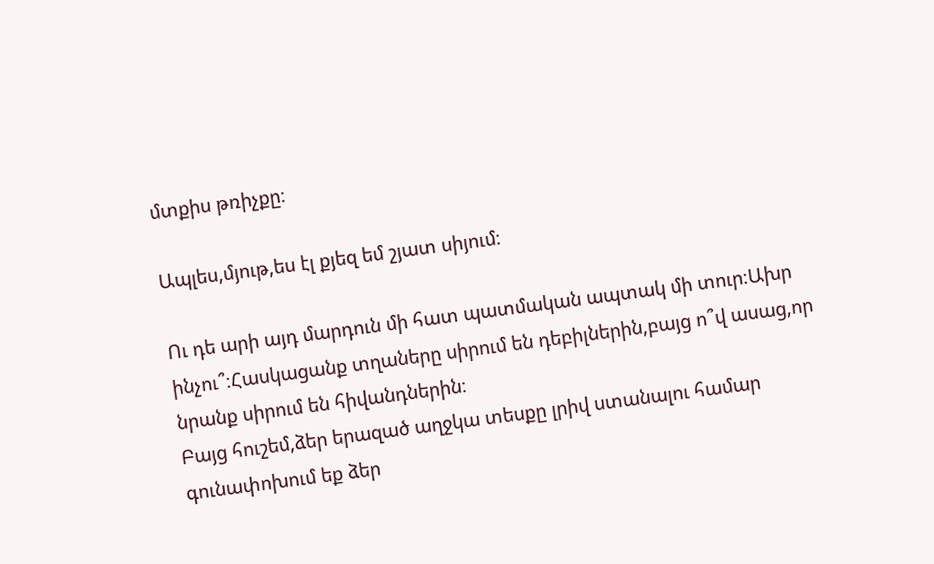մտքիս թռիչքը։

Ապլես,մյութ,ես էլ քյեզ եմ շյատ սիյում։

Ու դե արի այդ մարդուն մի հատ պատմական ապտակ մի տուր։Ախր ինչու՞։Հասկացանք տղաները սիրում են դեբիլներին,բայց ո՞վ ասաց,որ նրանք սիրում են հիվանդներին։
Բայց հուշեմ,ձեր երազած աղջկա տեսքը լրիվ ստանալու համար գունափոխում եք ձեր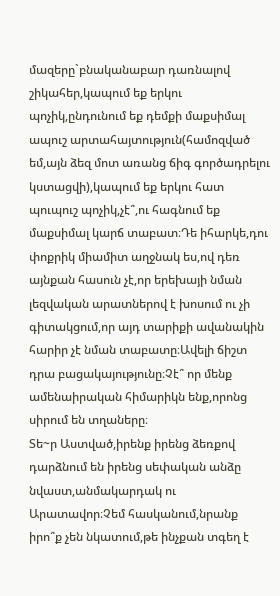մազերը`բնականաբար դառնալով շիկահեր,կապում եք երկու պոչիկ,ընդունում եք դեմքի մաքսիմալ ապուշ արտահայտություն(համոզված եմ,այն ձեզ մոտ առանց ճիգ գործադրելու կստացվի),կապում եք երկու հատ պուպուշ պոչիկ,չէ՞,ու հագնում եք մաքսիմալ կարճ տաբատ։Դե իհարկե,դու փոքրիկ միամիտ աղջնակ ես,ով դեռ այնքան հասուն չէ,որ երեխայի նման լեզվական արատներով է խոսում ու չի գիտակցում,որ այդ տարիքի ավանակին հարիր չէ նման տաբատը։Ավելի ճիշտ դրա բացակայությունը։Չէ՞ որ մենք ամենաիրական հիմարիկն ենք,որոնց սիրում են տղաները։
Տե~ր Աստված,իրենք իրենց ձեռքով դարձնում են իրենց սեփական անձը նվաստ,անմակարդակ ու Արատավոր։Չեմ հասկանում,նրանք իրո՞ք չեն նկատում,թե ինչքան տգեղ է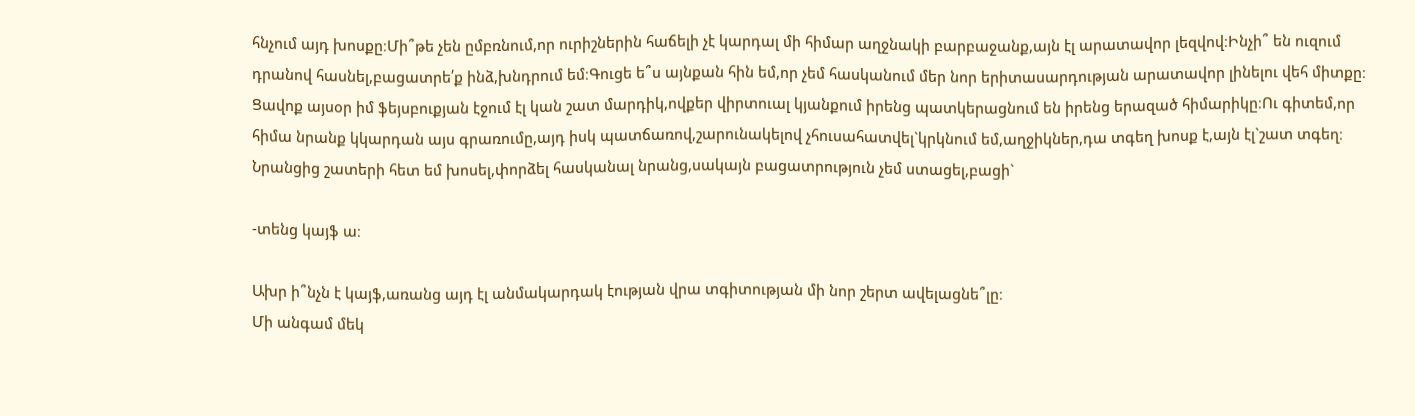հնչում այդ խոսքը։Մի՞թե չեն ըմբռնում,որ ուրիշներին հաճելի չէ կարդալ մի հիմար աղջնակի բարբաջանք,այն էլ արատավոր լեզվով։Ինչի՞ են ուզում դրանով հասնել,բացատրե՛ք ինձ,խնդրում եմ։Գուցե ե՞ս այնքան հին եմ,որ չեմ հասկանում մեր նոր երիտասարդության արատավոր լինելու վեհ միտքը։
Ցավոք այսօր իմ ֆեյսբուքյան էջում էլ կան շատ մարդիկ,ովքեր վիրտուալ կյանքում իրենց պատկերացնում են իրենց երազած հիմարիկը։Ու գիտեմ,որ հիմա նրանք կկարդան այս գրառումը,այդ իսկ պատճառով,շարունակելով չհուսահատվել`կրկնում եմ,աղջիկներ,դա տգեղ խոսք է,այն էլ`շատ տգեղ։
Նրանցից շատերի հետ եմ խոսել,փորձել հասկանալ նրանց,սակայն բացատրություն չեմ ստացել,բացի`

-տենց կայֆ ա։

Ախր ի՞նչն է կայֆ,առանց այդ էլ անմակարդակ էության վրա տգիտության մի նոր շերտ ավելացնե՞լը։
Մի անգամ մեկ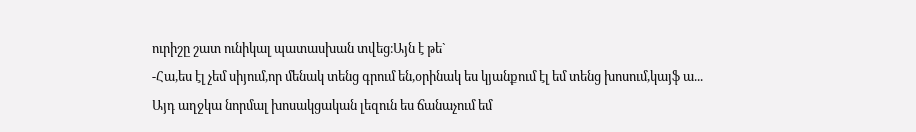ուրիշը շատ ունիկալ պատասխան տվեց։Այն է թե`
-Հա,ես էլ չեմ սիյում,որ մենակ տենց գրում են,օրինակ ես կյանքում էլ եմ տենց խոսում,կայֆ ա...
Այդ աղջկա նորմալ խոսակցական լեզուն ես ճանաչում եմ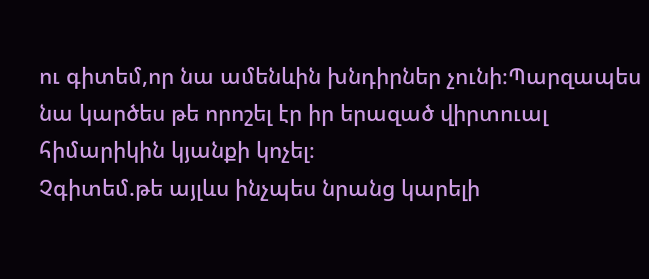ու գիտեմ,որ նա ամենևին խնդիրներ չունի։Պարզապես նա կարծես թե որոշել էր իր երազած վիրտուալ հիմարիկին կյանքի կոչել։
Չգիտեմ.թե այլևս ինչպես նրանց կարելի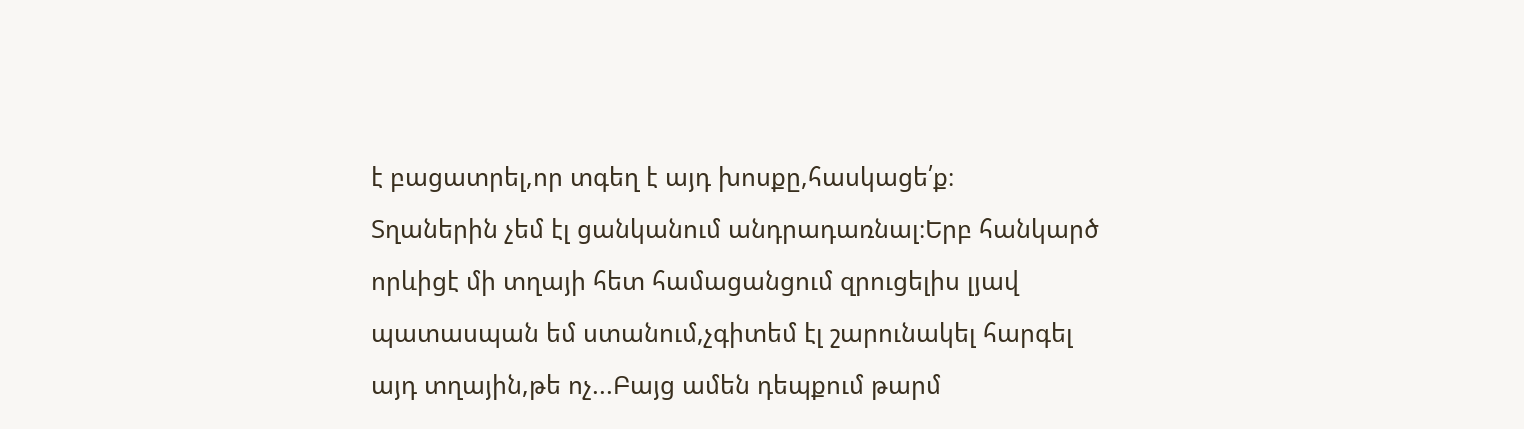է բացատրել,որ տգեղ է այդ խոսքը,հասկացե՛ք։
Տղաներին չեմ էլ ցանկանում անդրադառնալ։Երբ հանկարծ որևիցէ մի տղայի հետ համացանցում զրուցելիս լյավ պատասպան եմ ստանում,չգիտեմ էլ շարունակել հարգել այդ տղային,թե ոչ...Բայց ամեն դեպքում թարմ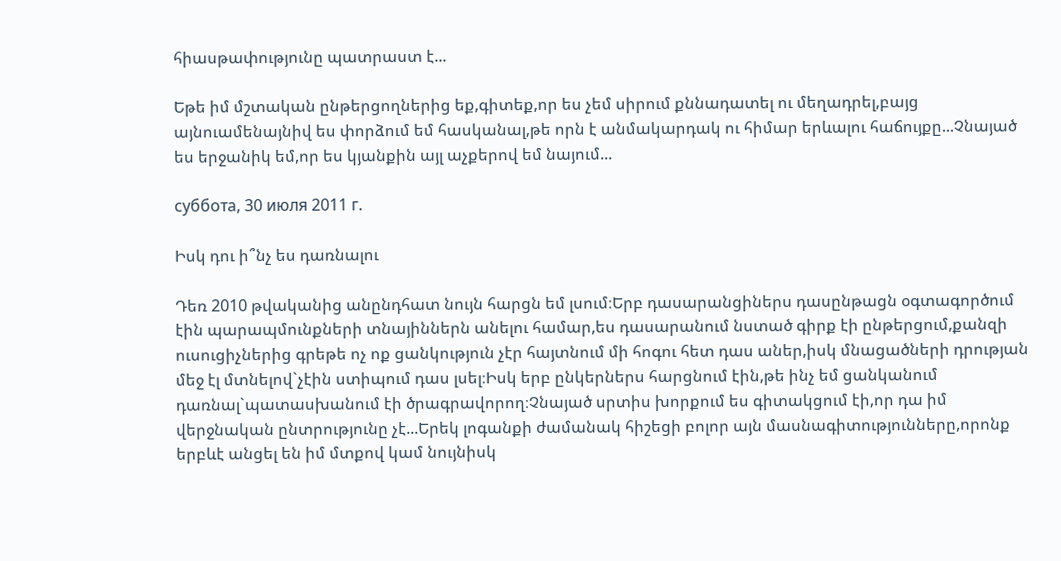հիասթափությունը պատրաստ է...

Եթե իմ մշտական ընթերցողներից եք,գիտեք,որ ես չեմ սիրում քննադատել ու մեղադրել,բայց այնուամենայնիվ ես փորձում եմ հասկանալ,թե որն է անմակարդակ ու հիմար երևալու հաճույքը...Չնայած ես երջանիկ եմ,որ ես կյանքին այլ աչքերով եմ նայում...

суббота, 30 июля 2011 г.

Իսկ դու ի՞նչ ես դառնալու

Դեռ 2010 թվականից անընդհատ նույն հարցն եմ լսում։Երբ դասարանցիներս դասընթացն օգտագործում էին պարապմունքների տնայիններն անելու համար,ես դասարանում նստած գիրք էի ընթերցում,քանզի ուսուցիչներից գրեթե ոչ ոք ցանկություն չէր հայտնում մի հոգու հետ դաս աներ,իսկ մնացածների դրության մեջ էլ մտնելով`չէին ստիպում դաս լսել։Իսկ երբ ընկերներս հարցնում էին,թե ինչ եմ ցանկանում դառնալ`պատասխանում էի ծրագրավորող։Չնայած սրտիս խորքում ես գիտակցում էի,որ դա իմ վերջնական ընտրությունը չէ...Երեկ լոգանքի ժամանակ հիշեցի բոլոր այն մասնագիտությունները,որոնք երբևէ անցել են իմ մտքով կամ նույնիսկ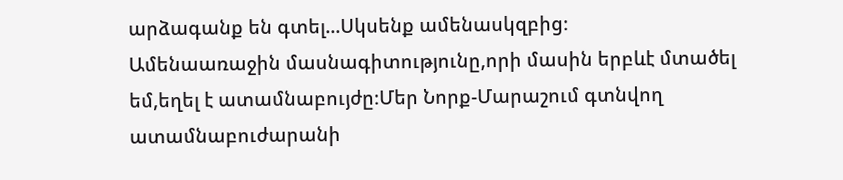արձագանք են գտել...Սկսենք ամենասկզբից։
Ամենաառաջին մասնագիտությունը,որի մասին երբևէ մտածել եմ,եղել է ատամնաբույժը։Մեր Նորք-Մարաշում գտնվող ատամնաբուժարանի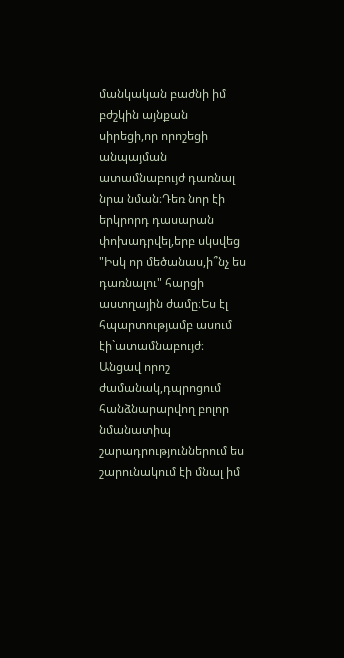մանկական բաժնի իմ բժշկին այնքան սիրեցի,որ որոշեցի անպայման ատամնաբույժ դառնալ նրա նման։Դեռ նոր էի երկրորդ դասարան փոխադրվել,երբ սկսվեց "Իսկ որ մեծանաս,ի՞նչ ես դառնալու" հարցի աստղային ժամը։Ես էլ հպարտությամբ ասում էի`ատամնաբույժ։
Անցավ որոշ ժամանակ,դպրոցում հանձնարարվող բոլոր նմանատիպ շարադրություններում ես շարունակում էի մնալ իմ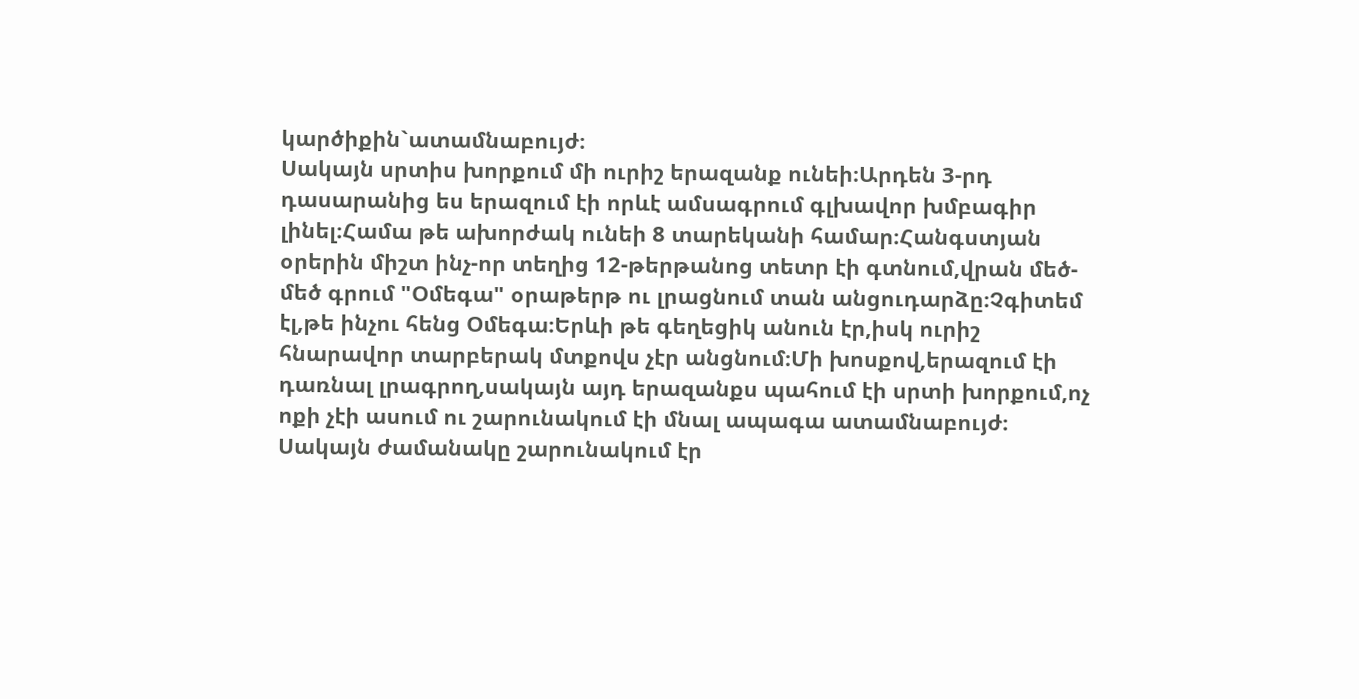կարծիքին`ատամնաբույժ։
Սակայն սրտիս խորքում մի ուրիշ երազանք ունեի։Արդեն 3-րդ դասարանից ես երազում էի որևէ ամսագրում գլխավոր խմբագիր լինել։Համա թե ախորժակ ունեի 8 տարեկանի համար։Հանգստյան օրերին միշտ ինչ-որ տեղից 12-թերթանոց տետր էի գտնում,վրան մեծ-մեծ գրում "Օմեգա" օրաթերթ ու լրացնում տան անցուդարձը։Չգիտեմ էլ,թե ինչու հենց Օմեգա։Երևի թե գեղեցիկ անուն էր,իսկ ուրիշ հնարավոր տարբերակ մտքովս չէր անցնում։Մի խոսքով,երազում էի դառնալ լրագրող,սակայն այդ երազանքս պահում էի սրտի խորքում,ոչ ոքի չէի ասում ու շարունակում էի մնալ ապագա ատամնաբույժ։
Սակայն ժամանակը շարունակում էր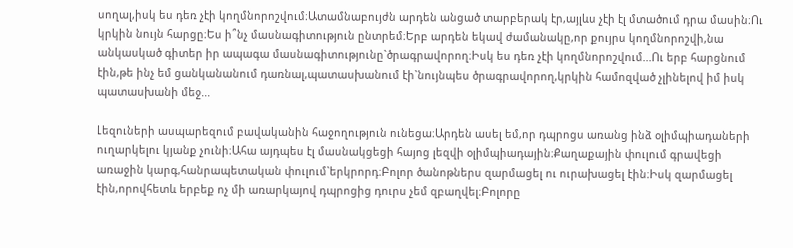սողալ,իսկ ես դեռ չէի կողմնորոշվում։Ատամնաբույժն արդեն անցած տարբերակ էր,այլևս չէի էլ մտածում դրա մասին։Ու կրկին նույն հարցը։Ես ի՞նչ մասնագիտություն ընտրեմ։Երբ արդեն եկավ ժամանակը,որ քույրս կողմնորոշվի,նա անկասկած գիտեր իր ապագա մասնագիտությունը`ծրագրավորող։Իսկ ես դեռ չէի կողմնորոշվում...Ու երբ հարցնում էին,թե ինչ եմ ցանկանանում դառնալ,պատասխանում էի`նույնպես ծրագրավորող,կրկին համոզված չլինելով իմ իսկ պատասխանի մեջ...

Լեզուների ասպարեզում բավականին հաջողություն ունեցա։Արդեն ասել եմ,որ դպրոցս առանց ինձ օլիմպիադաների ուղարկելու կյանք չունի։Ահա այդպես էլ մասնակցեցի հայոց լեզվի օլիմպիադային։Քաղաքային փուլում գրավեցի առաջին կարգ,հանրապետական փուլում`երկրորդ։Բոլոր ծանոթներս զարմացել ու ուրախացել էին։Իսկ զարմացել էին,որովհետև երբեք ոչ մի առարկայով դպրոցից դուրս չեմ զբաղվել։Բոլորը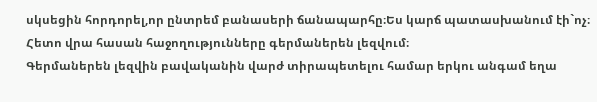սկսեցին հորդորել,որ ընտրեմ բանասերի ճանապարհը։Ես կարճ պատասխանում էի`ոչ։
Հետո վրա հասան հաջողությունները գերմաներեն լեզվում։
Գերմաներեն լեզվին բավականին վարժ տիրապետելու համար երկու անգամ եղա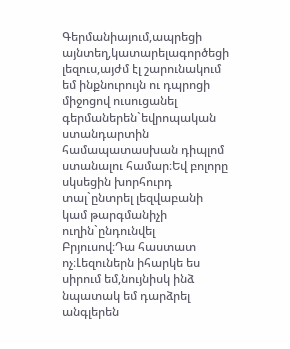Գերմանիայում,ապրեցի այնտեղ,կատարելագործեցի լեզուս,այժմ էլ շարունակում եմ ինքնուրույն ու դպրոցի միջոցով ուսուցանել գերմաներեն`եվրոպական ստանդարտին համապատասխան դիպլոմ ստանալու համար։Եվ բոլորը սկսեցին խորհուրդ տալ`ընտրել լեզվաբանի կամ թարգմանիչի ուղին`ընդունվել Բրյուսով։Դա հաստատ ոչ։Լեզուներն իհարկե ես սիրում եմ,նույնիսկ ինձ նպատակ եմ դարձրել անգլերեն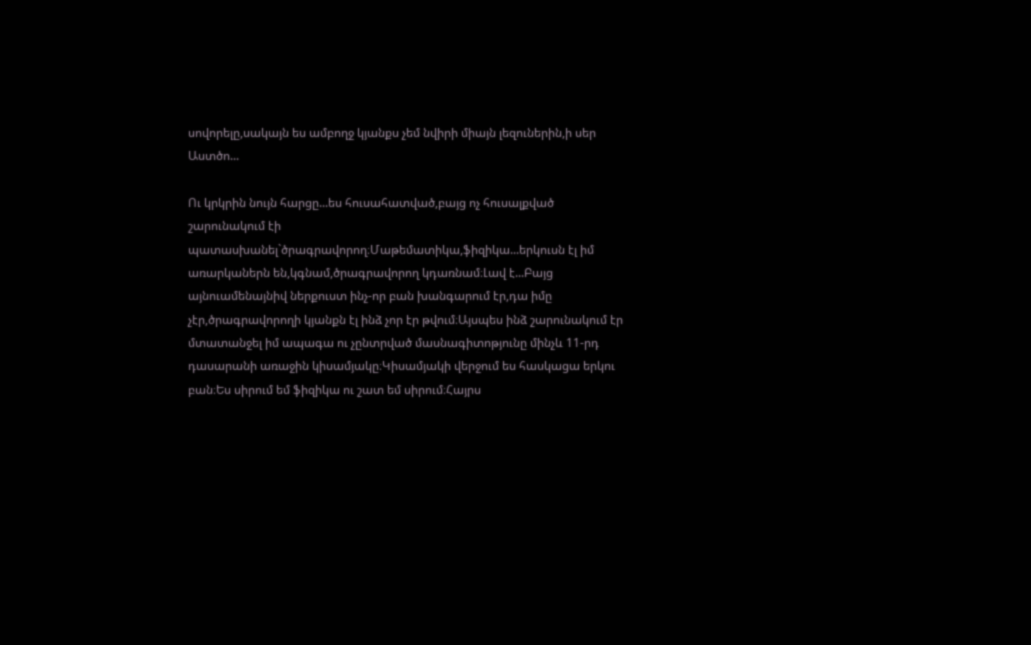սովորելը,սակայն ես ամբողջ կյանքս չեմ նվիրի միայն լեզուներին,ի սեր Աստծո...

Ու կրկրին նույն հարցը...ես հուսահատված,բայց ոչ հուսալքված շարունակում էի պատասխանել`ծրագրավորող։Մաթեմատիկա,ֆիզիկա...երկուսն էլ իմ առարկաներն են,կգնամ,ծրագրավորող կդառնամ։Լավ է...Բայց այնուամենայնիվ ներքուստ ինչ-որ բան խանգարում էր,դա իմը չէր,ծրագրավորողի կյանքն էլ ինձ չոր էր թվում։Այսպես ինձ շարունակում էր մտատանջել իմ ապագա ու չընտրված մասնագիտոթյունը մինչև 11-րդ դասարանի առաջին կիսամյակը։Կիսամյակի վերջում ես հասկացա երկու բան։Ես սիրում եմ ֆիզիկա ու շատ եմ սիրում։Հայրս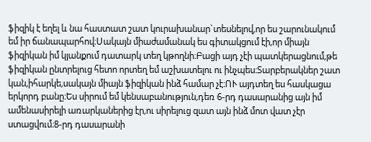ֆիզիկ է եղել և նա հաստատ շատ կուրախանար`տեսնելով,որ ես շարունակում եմ իր ճանապարհով։Սակայն միաժամանակ ես գիտակցում էի,որ միայն ֆիզիկան իմ կյանքում դատարկ տեղ կթողնի։Բացի այդ չէի պատկերացնում,թե ֆիզիկան ընտրելուց հետո որտեղ եմ աշխատելու ու ինչպես։Տարբերակներ շատ կան,իհարկե,սակայն միայն ֆիզիկան ինձ համար չէ։ՈՒ այդտեղ ես հասկացա երկորդ բանը։Ես սիրում եմ կենսաբանություն,դեռ 6-րդ դասարանից այն իմ ամենասիրելի առարկաներից էր,ու սիրելուց զատ այն ինձ մոտ վատ չէր ստացվում։8-րդ դասարանի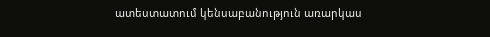ատեստատում կենսաբանություն առարկաս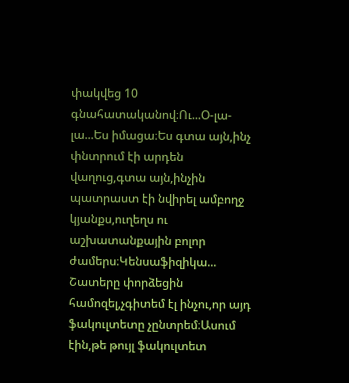փակվեց 10 գնահատականով։Ու...Օ-լա-լա...Ես իմացա։Ես գտա այն,ինչ փնտրում էի արդեն վաղուց,գտա այն,ինչին պատրաստ էի նվիրել ամբողջ կյանքս,ուղեղս ու աշխատանքային բոլոր ժամերս։Կենսաֆիզիկա...
Շատերը փորձեցին համոզել,չգիտեմ էլ ինչու,որ այդ ֆակուլտետը չընտրեմ։Ասում էին,թե թույլ ֆակուլտետ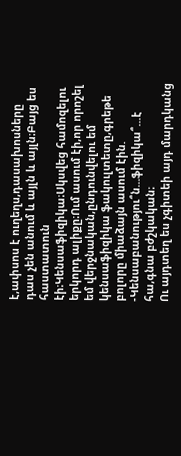է,ափսոս է ուղեղս,դասախոսները դաս չեն անում և այլն և այլն։Բայց ես հաստատուն էի։Կենսաֆիզիկա։Սկսվեց համոզելու երկորդ ալիքը։Ում ասում էի,որ որոշել եմ վերջնական,ընդունվելու եմ կենսաֆիզիկա ֆակուլտետը,գրեթե բոլորը միաձայն ասում էին.
-Կենսաբանությու՞ն...ֆիզիկա՞...է հա,գնա բժշկական։
Ու այդտեղ ես չգիտեի այդ մարդկանց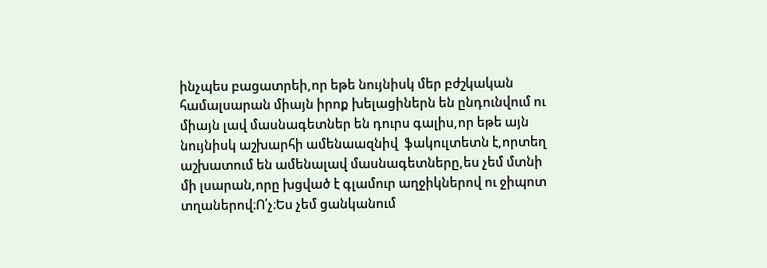ինչպես բացատրեի,որ եթե նույնիսկ մեր բժշկական համալսարան միայն իրոք խելացիներն են ընդունվում ու միայն լավ մասնագետներ են դուրս գալիս,որ եթե այն նույնիսկ աշխարհի ամենաազնիվ  ֆակուլտետն է,որտեղ աշխատում են ամենալավ մասնագետները,ես չեմ մտնի մի լսարան,որը խցված է գլամուր աղջիկներով ու ջիպոտ տղաներով։Ո՛չ։Ես չեմ ցանկանում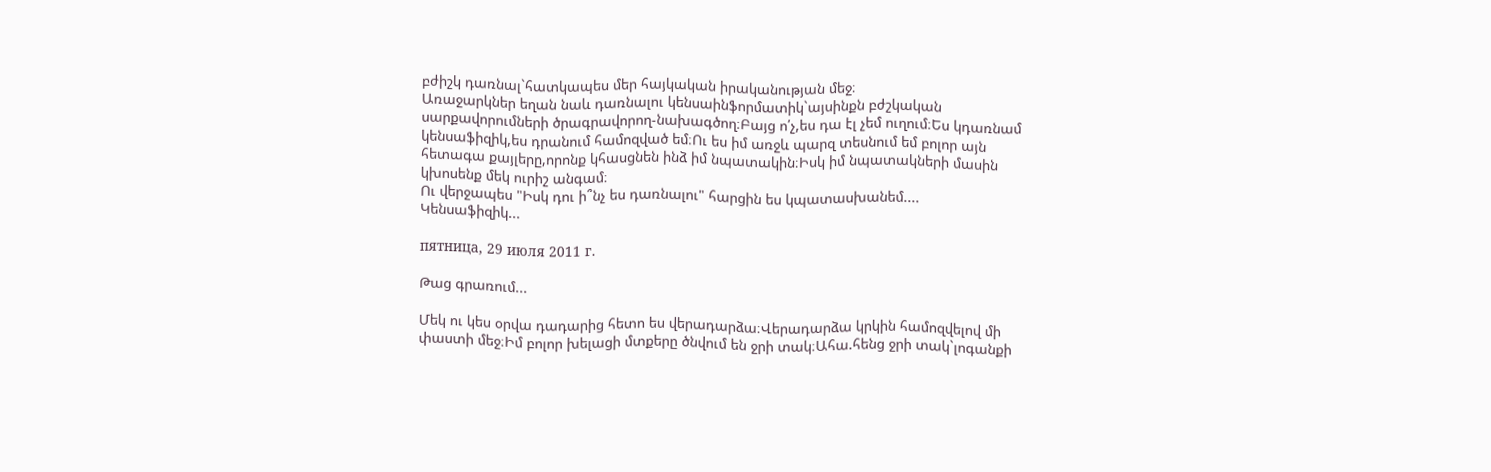բժիշկ դառնալ`հատկապես մեր հայկական իրականության մեջ։
Առաջարկներ եղան նաև դառնալու կենսաինֆորմատիկ`այսինքն բժշկական սարքավորումների ծրագրավորող-նախագծող։Բայց ո՛չ,ես դա էլ չեմ ուղում։Ես կդառնամ կենսաֆիզիկ,ես դրանում համոզված եմ։Ու ես իմ առջև պարզ տեսնում եմ բոլոր այն հետագա քայլերը,որոնք կհասցնեն ինձ իմ նպատակին։Իսկ իմ նպատակների մասին կխոսենք մեկ ուրիշ անգամ։
Ու վերջապես "Իսկ դու ի՞նչ ես դառնալու" հարցին ես կպատասխանեմ....
Կենսաֆիզիկ...

пятница, 29 июля 2011 г.

Թաց գրառում...

Մեկ ու կես օրվա դադարից հետո ես վերադարձա։Վերադարձա կրկին համոզվելով մի փաստի մեջ։Իմ բոլոր խելացի մտքերը ծնվում են ջրի տակ։Ահա.հենց ջրի տակ`լոգանքի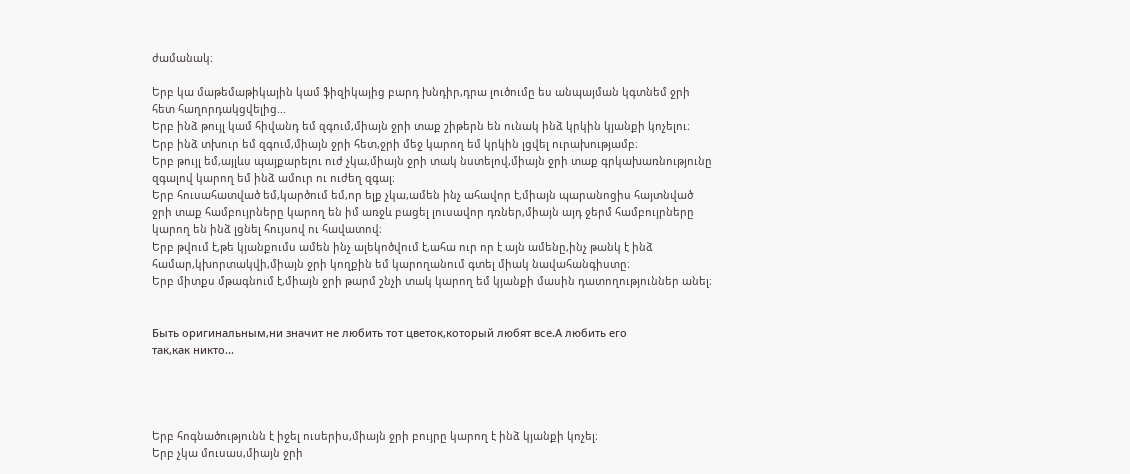ժամանակ։

Երբ կա մաթեմաթիկային կամ ֆիզիկայից բարդ խնդիր,դրա լուծումը ես անպայման կգտնեմ ջրի հետ հաղորդակցվելից...
Երբ ինձ թույլ կամ հիվանդ եմ զգում,միայն ջրի տաք շիթերն են ունակ ինձ կրկին կյանքի կոչելու։
Երբ ինձ տխուր եմ զգում,միայն ջրի հետ,ջրի մեջ կարող եմ կրկին լցվել ուրախությամբ։
Երբ թույլ եմ,այլևս պայքարելու ուժ չկա,միայն ջրի տակ նստելով,միայն ջրի տաք գրկախառնությունը զգալով կարող եմ ինձ ամուր ու ուժեղ զգալ։
Երբ հուսահատված եմ,կարծում եմ,որ ելք չկա,ամեն ինչ ահավոր է,միայն պարանոցիս հայտնված ջրի տաք համբույրները կարող են իմ առջև բացել լուսավոր դռներ,միայն այդ ջերմ համբույրները կարող են ինձ լցնել հույսով ու հավատով։
Երբ թվում է,թե կյանքումս ամեն ինչ ալեկոծվում է,ահա ուր որ է այն ամենը,ինչ թանկ է ինձ համար,կխորտակվի,միայն ջրի կողքին եմ կարողանում գտել միակ նավահանգիստը։
Երբ միտքս մթագնում է,միայն ջրի թարմ շնչի տակ կարող եմ կյանքի մասին դատողություններ անել։


Быть оригинальным,ни значит не любить тот цветок,который любят все.А любить его
так,как никто...




Երբ հոգնածությունն է իջել ուսերիս,միայն ջրի բույրը կարող է ինձ կյանքի կոչել։
Երբ չկա մուսաս,միայն ջրի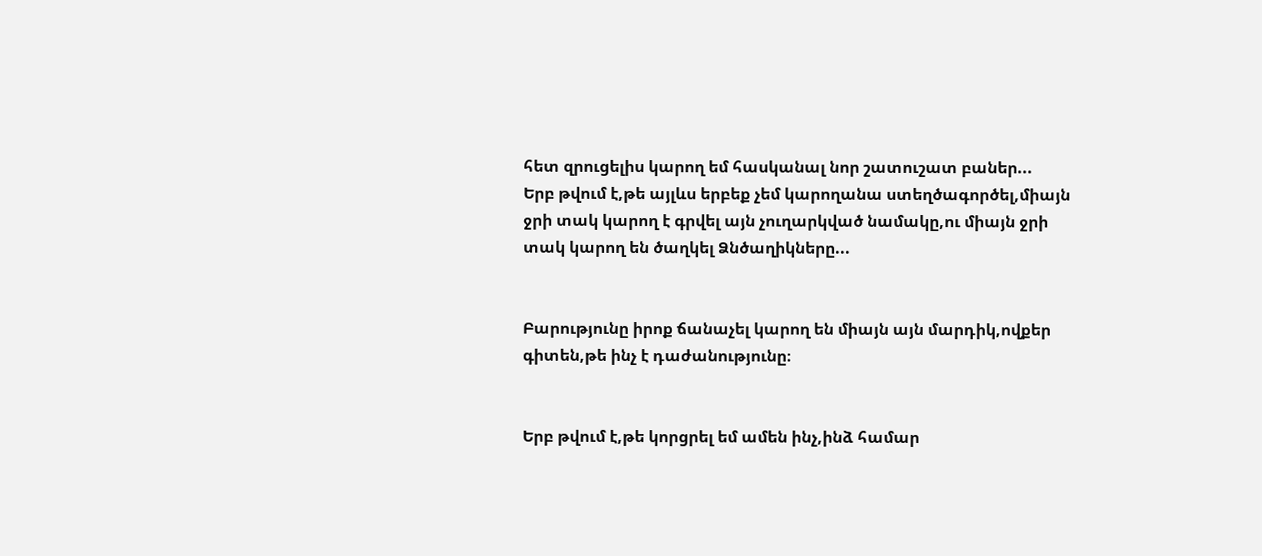հետ զրուցելիս կարող եմ հասկանալ նոր շատուշատ բաներ...
Երբ թվում է,թե այլևս երբեք չեմ կարողանա ստեղծագործել,միայն ջրի տակ կարող է գրվել այն չուղարկված նամակը,ու միայն ջրի տակ կարող են ծաղկել Ձնծաղիկները...


Բարությունը իրոք ճանաչել կարող են միայն այն մարդիկ,ովքեր գիտեն,թե ինչ է դաժանությունը։


Երբ թվում է,թե կորցրել եմ ամեն ինչ,ինձ համար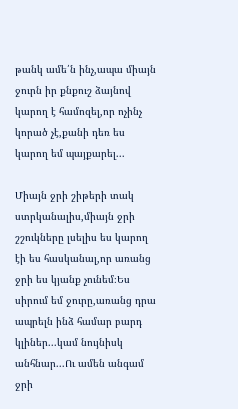թանկ ամե՛ն ինչ,ապա միայն ջուրն իր քնքուշ ձայնով կարող է համոզել,որ ոչինչ կորած չէ,քանի դեռ ես կարող եմ պայքարել...

Միայն ջրի շիթերի տակ ստրկանալիս,միայն ջրի շշուկները լսելիս ես կարող էի ես հասկանալ,որ առանց ջրի ես կյանք չունեմ։Ես սիրում եմ ջուրը,առանց դրա ապրելն ինձ համար բարդ կլիներ...կամ նույնիսկ անհնար...Ու ամեն անգամ ջրի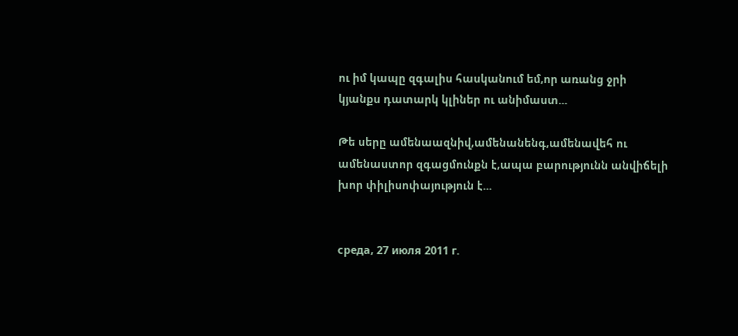ու իմ կապը զգալիս հասկանում եմ,որ առանց ջրի կյանքս դատարկ կլիներ ու անիմաստ...

Թե սերը ամենաազնիվ,ամենանենգ,ամենավեհ ու ամենաստոր զգացմունքն է,ապա բարությունն անվիճելի խոր փիլիսոփայություն է...


среда, 27 июля 2011 г.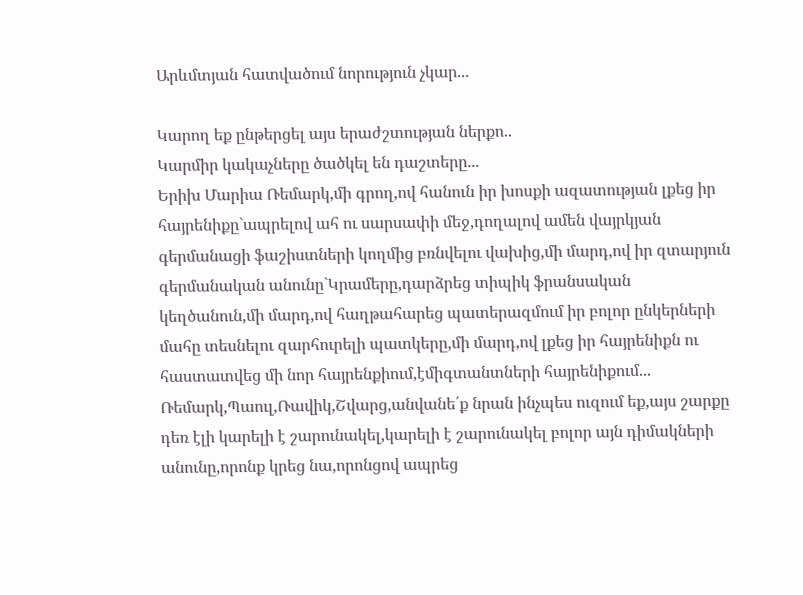Արևմտյան հատվածում նորություն չկար...

Կարող եք ընթերցել այս երաժշտության ներքո..
Կարմիր կակաչները ծածկել են դաշտերը...
Երիխ Մարիա Ռեմարկ,մի գրող,ով հանուն իր խոսքի ազատության լքեց իր հայրենիքը`ապրելով ահ ու սարսափի մեջ,դողալով ամեն վայրկյան գերմանացի ֆաշիստների կողմից բռնվելու վախից,մի մարդ,ով իր զտարյուն գերմանական անունը`Կրամերը,դարձրեց տիպիկ ֆրանսական կեղծանուն,մի մարդ,ով հաղթահարեց պատերազմում իր բոլոր ընկերների մահը տեսնելու զարհուրելի պատկերը,մի մարդ,ով լքեց իր հայրենիքն ու հաստատվեց մի նոր հայրենքիում,էմիգտանտների հայրենիքում...
Ռեմարկ,Պաուլ,Ռավիկ,Շվարց,անվանե՛ք նրան ինչպես ուզում եք,այս շարքը դեռ էլի կարելի է շարունակել,կարելի է շարունակել բոլոր այն դիմակների անունը,որոնք կրեց նա,որոնցով ապրեց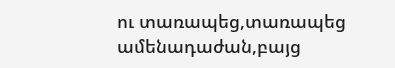ու տառապեց,տառապեց ամենադաժան,բայց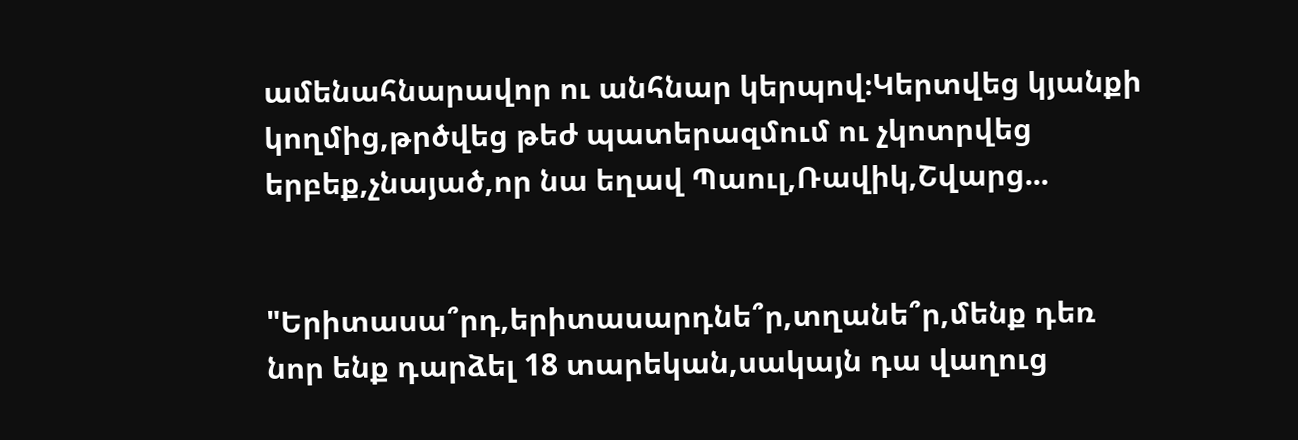ամենահնարավոր ու անհնար կերպով։Կերտվեց կյանքի կողմից,թրծվեց թեժ պատերազմում ու չկոտրվեց երբեք,չնայած,որ նա եղավ Պաուլ,Ռավիկ,Շվարց...


"Երիտասա՞րդ,երիտասարդնե՞ր,տղանե՞ր,մենք դեռ նոր ենք դարձել 18 տարեկան,սակայն դա վաղուց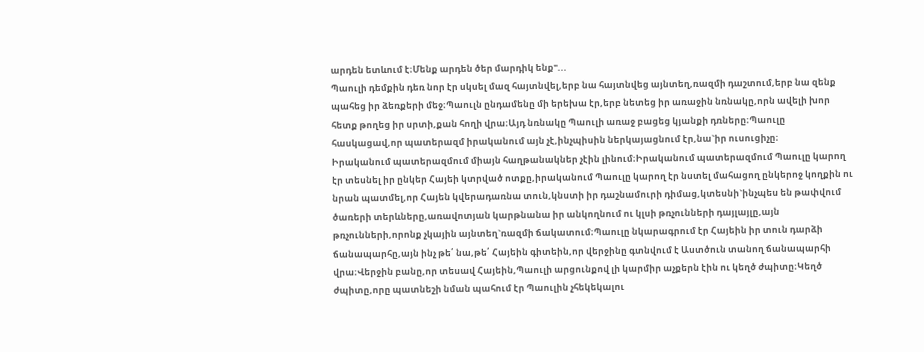արդեն ետևում է։Մենք արդեն ծեր մարդիկ ենք"...
Պաուլի դեմքին դեռ նոր էր սկսել մազ հայտնվել,երբ նա հայտնվեց այնտեղ,ռազմի դաշտում,երբ նա զենք պահեց իր ձեռքերի մեջ։Պաուլն ընդամենը մի երեխա էր,երբ նետեց իր առաջին նռնակը,որն ավելի խոր հետք թողեց իր սրտի,քան հողի վրա։Այդ նռնակը Պաուլի առաջ բացեց կյանքի դռները։Պաուլը հասկացավ,որ պատերազմ իրականում այն չէ,ինչպիսին ներկայացնում էր,նա`իր ուսուցիչը։
Իրականում պատերազմում միայն հաղթանակներ չէին լինում։Իրականում պատերազմում Պաուլը կարող էր տեսնել իր ընկեր Հայեի կտրված ոտքը,իրականում Պաուլը կարող էր նստել մահացող ընկերոջ կողքին ու նրան պատմել,որ Հայեն կվերադառնա տուն,կնստի իր դաշնամուրի դիմաց,կտեսնի`ինչպես են թափվում ծառերի տերևները,առավոտյան կարթնանա իր անկողնում ու կլսի թռչունների դայլայլը,այն թռչունների,որոնք չկային այնտեղ`ռազմի ճակատում։Պաուլը նկարագրում էր Հայեին իր տուն դարձի ճանապարհը,այն ինչ թե՛ նա,թե՛ Հայեին գիտեին,որ վերջինը գտնվում է Աստծուն տանող ճանապարհի վրա։Վերջին բանը,որ տեսավ Հայեին,Պաուլի արցունքով լի կարմիր աչքերն էին ու կեղծ ժպիտը։Կեղծ ժպիտը,որը պատնեշի նման պահում էր Պաուլին չհեկեկալու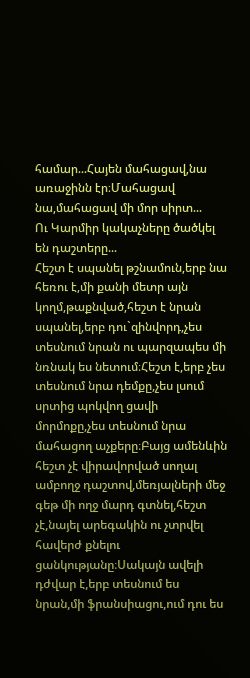համար...Հայեն մահացավ,նա առաջինն էր։Մահացավ նա,մահացավ մի մոր սիրտ...
Ու Կարմիր կակաչները ծածկել են դաշտերը...
Հեշտ է սպանել թշնամուն,երբ նա հեռու է,մի քանի մետր այն կողմ,թաքնված,հեշտ է նրան սպանել,երբ դու`զինվորդ,չես տեսնում նրան ու պարզապես մի նռնակ ես նետում։Հեշտ է,երբ չես տեսնում նրա դեմքը,չես լսում սրտից պոկվող ցավի մորմոքը,չես տեսնում նրա մահացող աչքերը։Բայց ամենևին հեշտ չէ վիրավորված սողալ ամբողջ դաշտով,մեռյալների մեջ գեթ մի ողջ մարդ գտնել,հեշտ չէ,նայել արեգակին ու չտրվել հավերժ քնելու ցանկությանը։Սակայն ավելի դժվար է,երբ տեսնում ես նրան,մի ֆրանսիացու,ում դու ես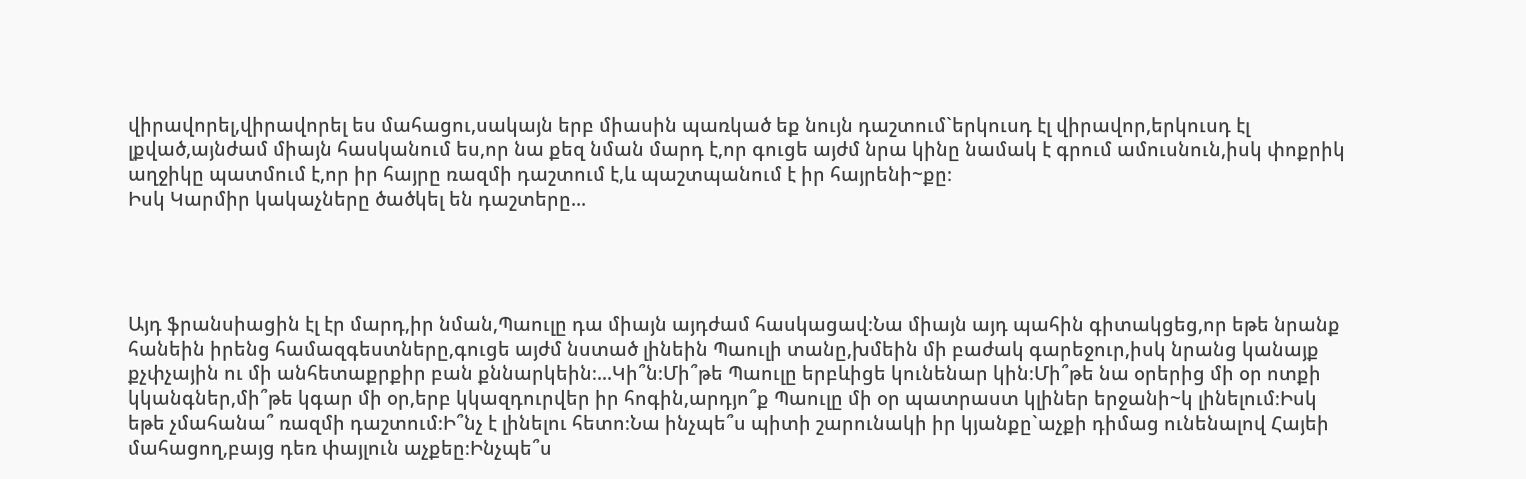վիրավորել,վիրավորել ես մահացու,սակայն երբ միասին պառկած եք նույն դաշտում`երկուսդ էլ վիրավոր,երկուսդ էլ լքված,այնժամ միայն հասկանում ես,որ նա քեզ նման մարդ է,որ գուցե այժմ նրա կինը նամակ է գրում ամուսնուն,իսկ փոքրիկ աղջիկը պատմում է,որ իր հայրը ռազմի դաշտում է,և պաշտպանում է իր հայրենի~քը։
Իսկ Կարմիր կակաչները ծածկել են դաշտերը...




Այդ ֆրանսիացին էլ էր մարդ,իր նման,Պաուլը դա միայն այդժամ հասկացավ։Նա միայն այդ պահին գիտակցեց,որ եթե նրանք հանեին իրենց համազգեստները,գուցե այժմ նստած լինեին Պաուլի տանը,խմեին մի բաժակ գարեջուր,իսկ նրանց կանայք քչփչային ու մի անհետաքրքիր բան քննարկեին։...Կի՞ն։Մի՞թե Պաուլը երբևիցե կունենար կին։Մի՞թե նա օրերից մի օր ոտքի կկանգներ,մի՞թե կգար մի օր,երբ կկազդուրվեր իր հոգին,արդյո՞ք Պաուլը մի օր պատրաստ կլիներ երջանի~կ լինելում։Իսկ եթե չմահանա՞ ռազմի դաշտում։Ի՞նչ է լինելու հետո։Նա ինչպե՞ս պիտի շարունակի իր կյանքը`աչքի դիմաց ունենալով Հայեի մահացող,բայց դեռ փայլուն աչքեը։Ինչպե՞ս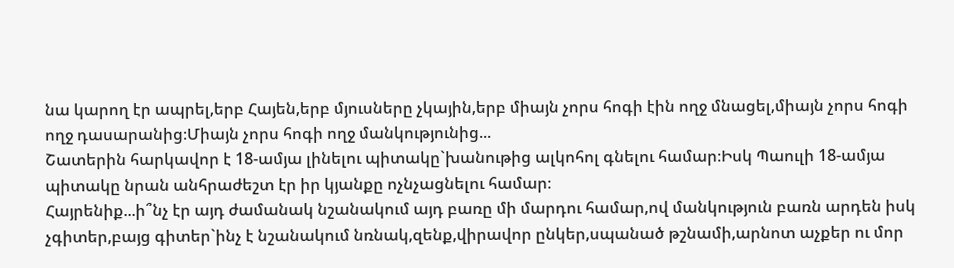նա կարող էր ապրել,երբ Հայեն,երբ մյուսները չկային,երբ միայն չորս հոգի էին ողջ մնացել,միայն չորս հոգի ողջ դասարանից։Միայն չորս հոգի ողջ մանկությունից...
Շատերին հարկավոր է 18-ամյա լինելու պիտակը`խանութից ալկոհոլ գնելու համար։Իսկ Պաուլի 18-ամյա պիտակը նրան անհրաժեշտ էր իր կյանքը ոչնչացնելու համար։
Հայրենիք...ի՞նչ էր այդ ժամանակ նշանակում այդ բառը մի մարդու համար,ով մանկություն բառն արդեն իսկ չգիտեր,բայց գիտեր`ինչ է նշանակում նռնակ,զենք,վիրավոր ընկեր,սպանած թշնամի,արնոտ աչքեր ու մոր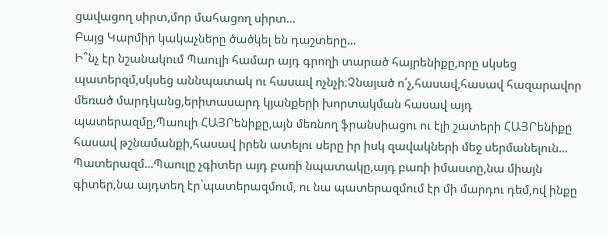ցավացող սիրտ,մոր մահացող սիրտ...
Բայց Կարմիր կակաչները ծածկել են դաշտերը...
Ի՞նչ էր նշանակում Պաուլի համար այդ գրողի տարած հայրենիքը,որը սկսեց պատերզմ,սկսեց աննպատակ ու հասավ ոչնչի։Չնայած ո՛չ,հասավ,հասավ հազարավոր մեռած մարդկանց,երիտասարդ կյանքերի խորտակման հասավ այդ պատերազմը,Պաուլի ՀԱՅՐենիքը,այն մեռնող ֆրանսիացու ու էլի շատերի ՀԱՅՐենիքը հասավ թշնամանքի,հասավ իրեն ատելու սերը իր իսկ զավակների մեջ սերմանելուն...
Պատերազմ...Պաուլը չգիտեր այդ բառի նպատակը,այդ բառի իմաստը,նա միայն գիտեր,նա այդտեղ էր`պատերազմում, ու նա պատերազմում էր մի մարդու դեմ,ով ինքը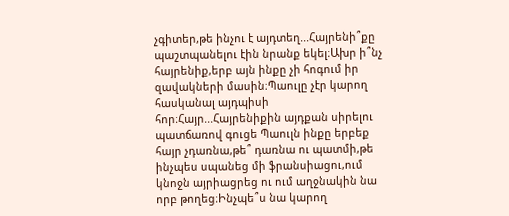չգիտեր,թե ինչու է այդտեղ...Հայրենի՞քը պաշտպանելու էին նրանք եկել։Ախր ի՞նչ հայրենիք,երբ այն ինքը չի հոգում իր զավակների մասին։Պաուլը չէր կարող հասկանալ այդպիսի հոր։Հայր...Հայրենիքին այդքան սիրելու պատճառով գուցե Պաուլն ինքը երբեք հայր չդառնա,թե՞ դառնա ու պատմի,թե ինչպես սպանեց մի ֆրանսիացու,ում կնոջն այրիացրեց ու ում աղջնակին նա որբ թողեց։Ինչպե՞ս նա կարող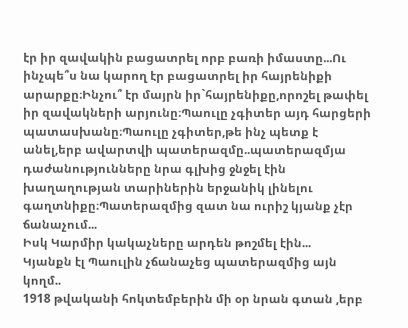էր իր զավակին բացատրել որբ բառի իմաստը...Ու ինչպե՞ս նա կարող էր բացատրել իր հայրենիքի արարքը։Ինչու՞ էր մայրն իր`հայրենիքը,որոշել թափել իր զավակների արյունը։Պաուլը չգիտեր այդ հարցերի պատասխանը։Պաուլը չգիտեր,թե ինչ պետք է անել,երբ ավարտվի պատերազմը..պատերազմյա դաժանությունները նրա գլխից ջնջել էին խաղաղության տարիներին երջանիկ լինելու գաղտնիքը։Պատերազմից զատ նա ուրիշ կյանք չէր ճանաչում...
Իսկ Կարմիր կակաչները արդեն թոշմել էին...
Կյանքն էլ Պաուլին չճանաչեց պատերազմից այն կողմ..
1918 թվականի հոկտեմբերին մի օր նրան գտան ,երբ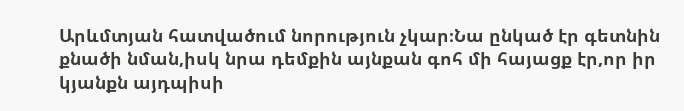Արևմտյան հատվածում նորություն չկար։Նա ընկած էր գետնին քնածի նման,իսկ նրա դեմքին այնքան գոհ մի հայացք էր,որ իր կյանքն այդպիսի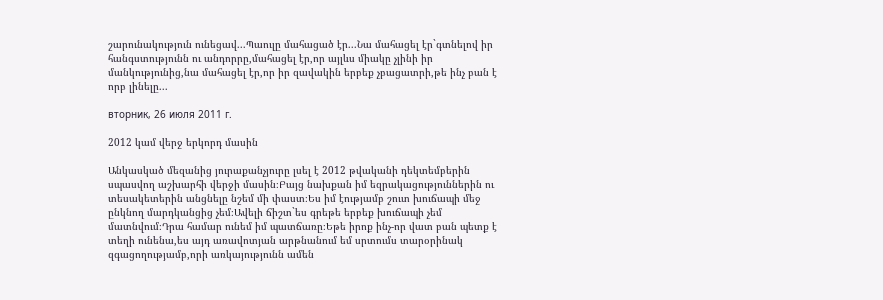շարունակություն ունեցավ...Պաուլը մահացած էր...Նա մահացել էր`գտնելով իր հանգստությունն ու անդորրը,մահացել էր,որ այլևս միակը չլինի իր մանկությունից,նա մահացել էր,որ իր զավակին երբեք չբացատրի,թե ինչ բան է որբ լինելը...

вторник, 26 июля 2011 г.

2012 կամ վերջ երկորդ մասին

Անկասկած մեզանից յուրաքանչյուրը լսել է 2012 թվականի դեկտեմբերին սպասվող աշխարհի վերջի մասին։Բայց նախքան իմ եզրակացություններին ու տեսակետերին անցնելը նշեմ մի փաստ։Ես իմ էությամբ շուտ խուճապի մեջ ընկնող մարդկանցից չեմ։Ավելի ճիշտ`ես գրեթե երբեք խուճապի չեմ մատնվում։Դրա համար ունեմ իմ պատճառը։Եթե իրոք ինչ-որ վատ բան պետք է տեղի ունենա,ես այդ առավոտյան արթնանում եմ սրտումս տարօրինակ զգացողությամբ,որի առկայությունն ամեն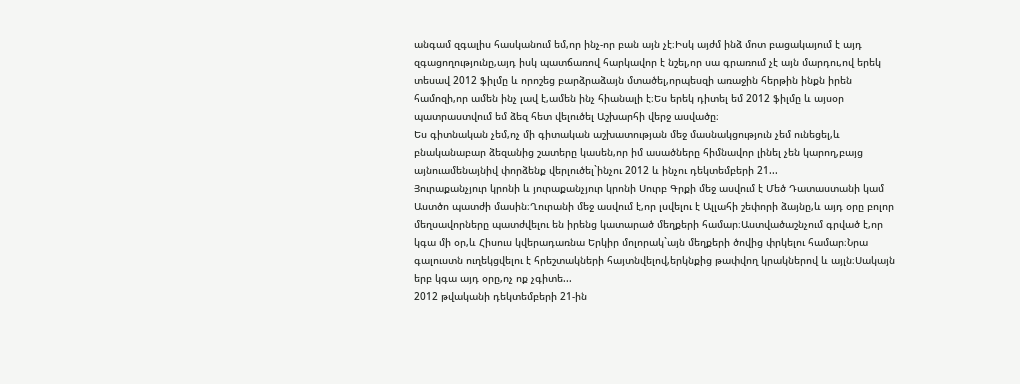անգամ զգալիս հասկանում եմ,որ ինչ-որ բան այն չէ։Իսկ այժմ ինձ մոտ բացակայում է այդ զգացողությունը,այդ իսկ պատճառով հարկավոր է նշել,որ սա գրառում չէ այն մարդու,ով երեկ տեսավ 2012 ֆիլմը և որոշեց բարձրաձայն մտածել,որպեսզի առաջին հերթին ինքն իրեն համոզի,որ ամեն ինչ լավ է,ամեն ինչ հիանալի է։Ես երեկ դիտել եմ 2012 ֆիլմը և այսօր պատրաստվում եմ ձեզ հետ վելուծել Աշխարհի վերջ ասվածը։
Ես գիտնական չեմ,ոչ մի գիտական աշխատության մեջ մասնակցություն չեմ ունեցել,և բնականաբար ձեզանից շատերը կասեն,որ իմ ասածները հիմնավոր լինել չեն կարող,բայց այնուամենայնիվ փորձենք վերլուծել`ինչու 2012 և ինչու դեկտեմբերի 21...
Յուրաքանչյուր կրոնի և յուրաքանչյուր կրոնի Սուրբ Գրքի մեջ ասվում է Մեծ Դատաստանի կամ Աստծո պատժի մասին։Ղուրանի մեջ ասվում է,որ լսվելու է Ալլահի շեփորի ձայնը,և այդ օրը բոլոր մեղսավորները պատժվելու են իրենց կատարած մեղքերի համար։Աստվածաշնչում գրված է,որ կգա մի օր,և Հիսուս կվերադառնա Երկիր մոլորակ`այն մեղքերի ծովից փրկելու համար։Նրա գալուստն ուղեկցվելու է հրեշտակների հայտնվելով,երկնքից թափվող կրակներով և այլն։Սակայն երբ կգա այդ օրը,ոչ ոք չգիտե...
2012 թվականի դեկտեմբերի 21-ին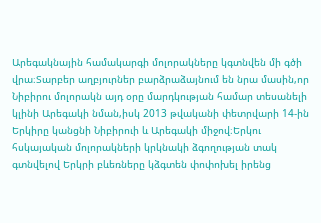Արեգակնային համակարգի մոլորակները կգտնվեն մի գծի վրա։Տարբեր աղբյուրներ բարձրաձայնում են նրա մասին,որ Նիբիրու մոլորակն այդ օրը մարդկության համար տեսանելի կլինի Արեգակի նման,իսկ 2013 թվականի փետրվարի 14-ին Երկիրը կանցնի Նիբիրուի և Արեգակի միջով։Երկու հսկայական մոլորակների կրկնակի ձգողության տակ գտնվելով Երկրի բևեռները կձգտեն փոփոխել իրենց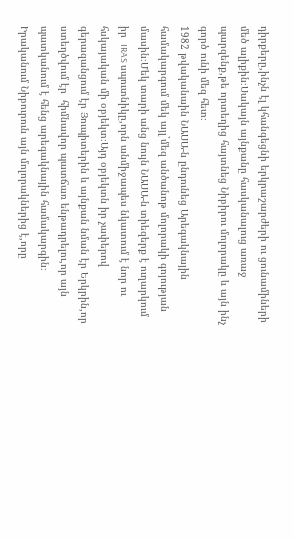դիրքերը,ինչն էլ կհանգեցնի երկրաշարժերի ու ցունամիների մեծ ալիքին։Սակայն այնքանը հասկանալուց առաջ պարզենք,թե որտեղից հայտնեց Նիբիրու մոլորակը և այն ինչ գործ ունի մեզ հետ։
1982 թվականաին ՆԱՍԱ-ն ընդունեց Արեգակնային համակարգում մեկ այլ`մեզ անծանոթ մոլորակի գոյության մասին։Մեկ տարի անց նույն ՆԱՍԱ-ն տիեզերք է ուղարկում իր  IRAS սպուտնիկը,որն անմիջապես նկատում է նոր ու հսկայական մի օբյեկտ։Այդ օբյեկտն իր չափերով գերազանցում էր Յուպիտերին և այնքան նման էր Երկրին,որ ստեղծվում էր  հիմնավոր պատճառ ենթադրելու,որ այն պատկանում է հենց արեգակնային համակարգին։
Իրականում Նիբուրուն այն մոլորակներից է,որը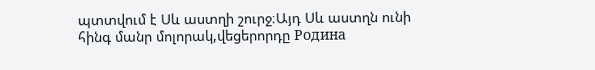պտտվում է Սև աստղի շուրջ։Այդ Սև աստղն ունի հինգ մանր մոլորակ,վեցերորդը Родина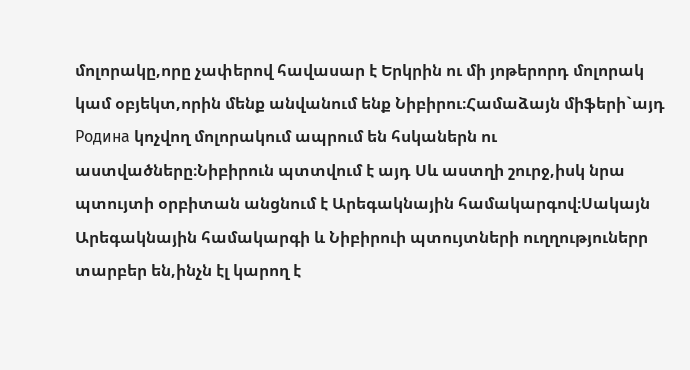մոլորակը,որը չափերով հավասար է Երկրին ու մի յոթերորդ մոլորակ կամ օբյեկտ,որին մենք անվանում ենք Նիբիրու։Համաձայն միֆերի`այդ Родина կոչվող մոլորակում ապրում են հսկաներն ու աստվածները։Նիբիրուն պտտվում է այդ Սև աստղի շուրջ,իսկ նրա պտույտի օրբիտան անցնում է Արեգակնային համակարգով։Սակայն Արեգակնային համակարգի և Նիբիրուի պտույտների ուղղություներր տարբեր են,ինչն էլ կարող է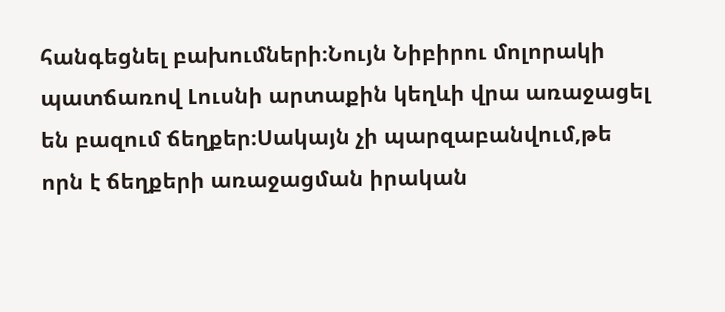հանգեցնել բախումների։Նույն Նիբիրու մոլորակի պատճառով Լուսնի արտաքին կեղևի վրա առաջացել են բազում ճեղքեր։Սակայն չի պարզաբանվում,թե որն է ճեղքերի առաջացման իրական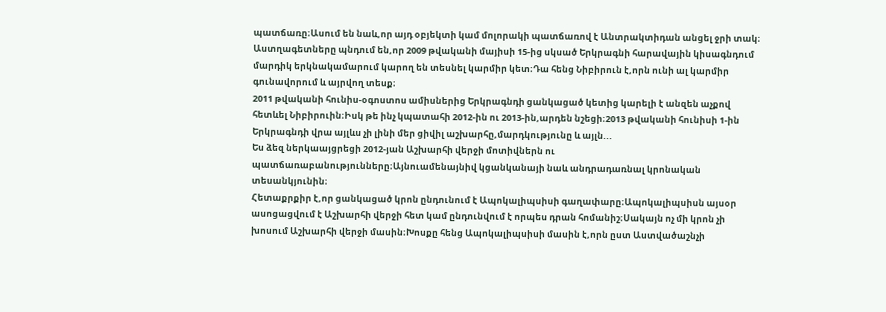պատճառը։Ասում են նաև,որ այդ օբյեկտի կամ մոլորակի պատճառով է Անտրակտիդան անցել ջրի տակ։
Աստղագետները պնդում են,որ 2009 թվականի մայիսի 15-ից սկսած Երկրագնի հարավային կիսագնդում մարդիկ երկնակամարում կարող են տեսնել կարմիր կետ։Դա հենց Նիբիրուն է,որն ունի ալ կարմիր գունավորում և այրվող տեսք։
2011 թվականի հունիս-օգոստոս ամիսներից Երկրագնդի ցանկացած կետից կարելի է անզեն աչքով հետևել Նիբիրուին։Իսկ թե ինչ կպատահի 2012-ին ու 2013-ին,արդեն նշեցի։2013 թվականի հունիսի 1-ին Երկրագնդի վրա այլևս չի լինի մեր ցիվիլ աշխարհը,մարդկությունը և այլն...
Ես ձեզ ներկաայցրեցի 2012-յան Աշխարհի վերջի մոտիվներն ու պատճառաբանությունները։Այնուամենայնիվ կցանկանայի նաև անդրադառնալ կրոնական տեսանկյունին։
Հետաքրքիր է,որ ցանկացած կրոն ընդունում է Ապոկալիպսիսի գաղափարը։Ապոկալիպսիսն այսօր ասոցացվում է Աշխարհի վերջի հետ կամ ընդունվում է որպես դրան հոմանիշ։Սակայն ոչ մի կրոն չի խոսում Աշխարհի վերջի մասին։Խոսքը հենց Ապոկալիպսիսի մասին է,որն ըստ Աստվածաշնչի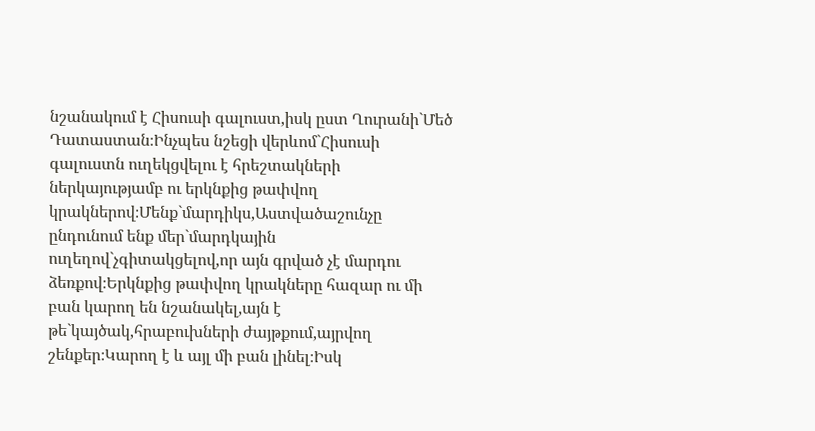նշանակում է Հիսուսի գալուստ,իսկ ըստ Ղուրանի`Մեծ Դատաստան։Ինչպես նշեցի վերևոմ`Հիսուսի գալուստն ուղեկցվելու է հրեշտակների ներկայությամբ ու երկնքից թափվող կրակներով։Մենք`մարդիկս,Աստվածաշունչը ընդունում ենք մեր`մարդկային ուղեղով`չգիտակցելով,որ այն գրված չէ մարդու ձեռքով։Երկնքից թափվող կրակները հազար ու մի բան կարող են նշանակել,այն է թե`կայծակ,հրաբուխների ժայթքում,այրվող շենքեր։Կարող է և այլ մի բան լինել։Իսկ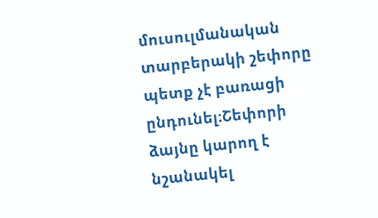մուսուլմանական տարբերակի շեփորը պետք չէ բառացի ընդունել։Շեփորի ձայնը կարող է նշանակել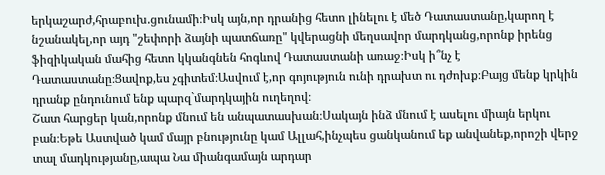երկաշարժ,հրաբուխ.ցունամի։Իսկ այն,որ դրանից հետո լինելու է մեծ Դատաստանը,կարող է նշանակել,որ այդ "շեփորի ձայնի պատճառը" կվերացնի մեղսավոր մարդկանց,որոնք իրենց ֆիզիկական մահից հետո կկանգնեն հոգևով Դատաստանի առաջ։Իսկ ի՞նչ է Դատաստանը։Ցավոք,ես չգիտեմ։Ասվում է,որ գոյություն ունի դրախտ ու դժոխք։Բայց մենք կրկին դրանք ընդունում ենք պարզ`մարդկային ուղեղով։
Շատ հարցեր կան,որոնք մնում են անպատասխան։Սակայն ինձ մնում է ասելու միայն երկու բան։Եթե Աստված կամ մայր բնությունը կամ Ալլահ,ինչպես ցանկանում եք անվանեք,որոշի վերջ տալ մադկությանը,ապա Նա միանգամայն արդար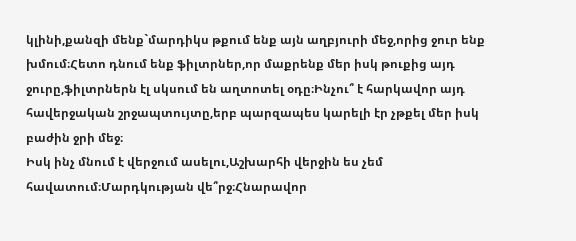կլինի,քանզի մենք`մարդիկս թքում ենք այն աղբյուրի մեջ,որից ջուր ենք խմում։Հետո դնում ենք ֆիլտրներ,որ մաքրենք մեր իսկ թուքից այդ ջուրը,ֆիլտրներն էլ սկսում են աղտոտել օդը։Ինչու՞ է հարկավոր այդ հավերջական շրջապտույտը,երբ պարզապես կարելի էր չթքել մեր իսկ բաժին ջրի մեջ։
Իսկ ինչ մնում է վերջում ասելու,Աշխարհի վերջին ես չեմ հավատում։Մարդկության վե՞րջ։Հնարավոր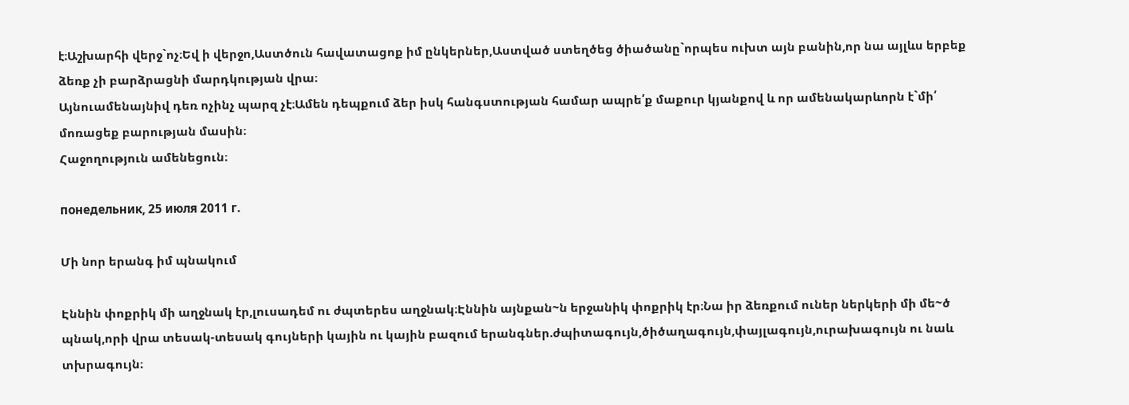է։Աշխարհի վերջ`ոչ։Եվ ի վերջո,Աստծուն հավատացոք իմ ընկերներ,Աստված ստեղծեց ծիածանը`որպես ուխտ այն բանին,որ նա այլևս երբեք ձեռք չի բարձրացնի մարդկության վրա։
Այնուամենայնիվ դեռ ոչինչ պարզ չէ։Ամեն դեպքում ձեր իսկ հանգստության համար ապրե՛ք մաքուր կյանքով և որ ամենակարևորն է`մի՛ մոռացեք բարության մասին։
Հաջողություն ամենեցուն։

понедельник, 25 июля 2011 г.

Մի նոր երանգ իմ պնակում

Էննին փոքրիկ մի աղջնակ էր,լուսադեմ ու ժպտերես աղջնակ։Էննին այնքան~ն երջանիկ փոքրիկ էր։Նա իր ձեռքում ուներ ներկերի մի մե~ծ պնակ,որի վրա տեսակ-տեսակ գույների կային ու կային բազում երանգներ.ժպիտագույն,ծիծաղագույն,փայլագույն,ուրախագույն ու նաև տխրագույն։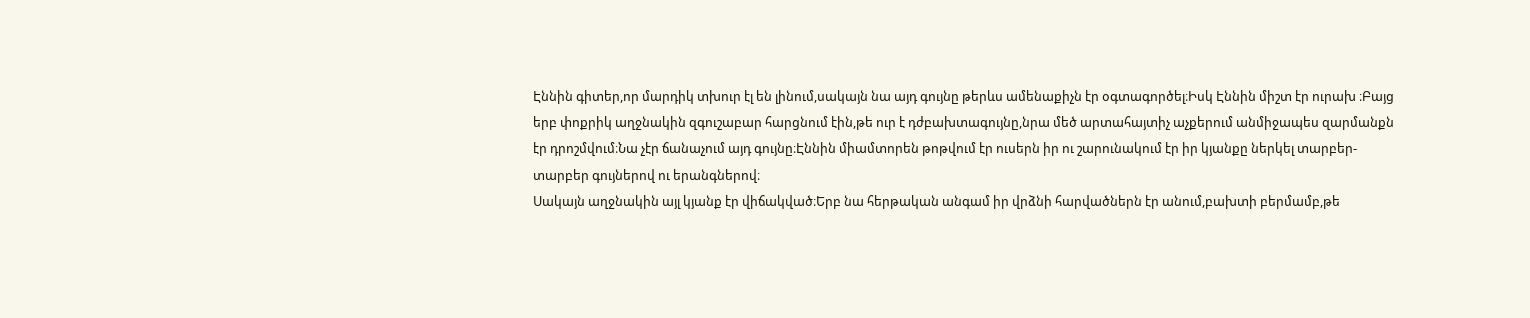Էննին գիտեր,որ մարդիկ տխուր էլ են լինում,սակայն նա այդ գույնը թերևս ամենաքիչն էր օգտագործել։Իսկ Էննին միշտ էր ուրախ ։Բայց երբ փոքրիկ աղջնակին զգուշաբար հարցնում էին,թե ուր է դժբախտագույնը,նրա մեծ արտահայտիչ աչքերում անմիջապես զարմանքն էր դրոշմվում։Նա չէր ճանաչում այդ գույնը։Էննին միամտորեն թոթվում էր ուսերն իր ու շարունակում էր իր կյանքը ներկել տարբեր-տարբեր գույներով ու երանգներով։
Սակայն աղջնակին այլ կյանք էր վիճակված։Երբ նա հերթական անգամ իր վրձնի հարվածներն էր անում,բախտի բերմամբ,թե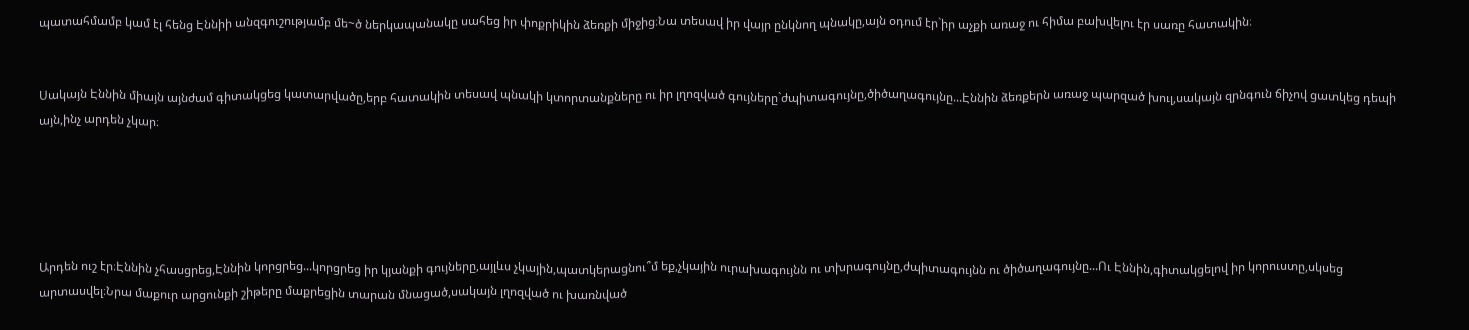պատահմամբ կամ էլ հենց Էննիի անզգուշությամբ մե~ծ ներկապանակը սահեց իր փոքրիկին ձեռքի միջից։Նա տեսավ իր վայր ընկնող պնակը,այն օդում էր`իր աչքի առաջ ու հիմա բախվելու էր սառը հատակին։


Սակայն Էննին միայն այնժամ գիտակցեց կատարվածը,երբ հատակին տեսավ պնակի կտորտանքները ու իր լղոզված գույները`ժպիտագույնը,ծիծաղագույնը...Էննին ձեռքերն առաջ պարզած խուլ,սակայն զրնգուն ճիչով ցատկեց դեպի այն,ինչ արդեն չկար։





Արդեն ուշ էր։Էննին չհասցրեց,Էննին կորցրեց...կորցրեց իր կյանքի գույները,այլևս չկային,պատկերացնու՞մ եք,չկային ուրախագույնն ու տխրագույնը,ժպիտագույնն ու ծիծաղագույնը...Ու Էննին,գիտակցելով իր կորուստը,սկսեց արտասվել։Նրա մաքուր արցունքի շիթերը մաքրեցին տարան մնացած,սակայն լղոզված ու խառնված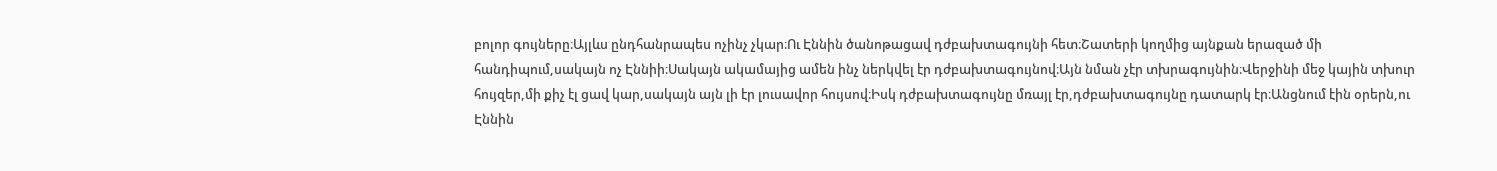բոլոր գույները։Այլևս ընդհանրապես ոչինչ չկար։Ու Էննին ծանոթացավ դժբախտագույնի հետ։Շատերի կողմից այնքան երազած մի հանդիպում,սակայն ոչ Էննիի։Սակայն ակամայից ամեն ինչ ներկվել էր դժբախտագույնով։Այն նման չէր տխրագույնին։Վերջինի մեջ կային տխուր հույզեր,մի քիչ էլ ցավ կար,սակայն այն լի էր լուսավոր հույսով։Իսկ դժբախտագույնը մռայլ էր,դժբախտագույնը դատարկ էր։Անցնում էին օրերն,ու Էննին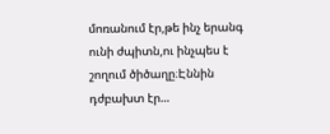մոռանում էր,թե ինչ երանգ ունի ժպիտն,ու ինչպես է շողում ծիծաղը։Էննին դժբախտ էր...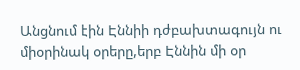Անցնում էին Էննիի դժբախտագույն ու միօրինակ օրերը,երբ Էննին մի օր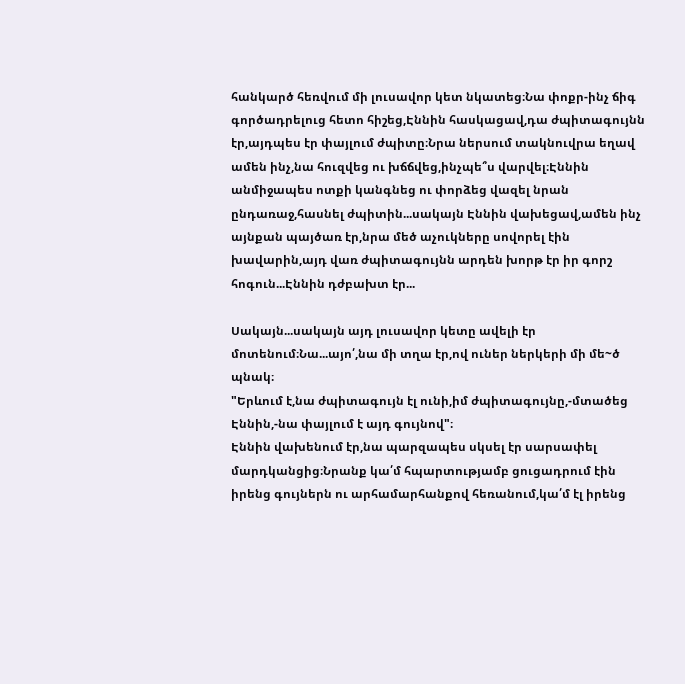հանկարծ հեռվում մի լուսավոր կետ նկատեց։Նա փոքր-ինչ ճիգ գործադրելուց հետո հիշեց,Էննին հասկացավ,դա ժպիտագույնն էր,այդպես էր փայլում ժպիտը։Նրա ներսում տակնուվրա եղավ ամեն ինչ,նա հուզվեց ու խճճվեց,ինչպե՞ս վարվել։Էննին անմիջապես ոտքի կանգնեց ու փորձեց վազել նրան ընդառաջ,հասնել ժպիտին...սակայն Էննին վախեցավ,ամեն ինչ  այնքան պայծառ էր,նրա մեծ աչուկները սովորել էին խավարին,այդ վառ ժպիտագույնն արդեն խորթ էր իր գորշ հոգուն...Էննին դժբախտ էր...

Սակայն...սակայն այդ լուսավոր կետը ավելի էր մոտենում։Նա...այո՛,նա մի տղա էր,ով ուներ ներկերի մի մե~ծ պնակ։
"Երևում է,նա ժպիտագույն էլ ունի,իմ ժպիտագույնը,-մտածեց Էննին,-նա փայլում է այդ գույնով"։
Էննին վախենում էր,նա պարզապես սկսել էր սարսափել մարդկանցից։Նրանք կա՛մ հպարտությամբ ցուցադրում էին իրենց գույներն ու արհամարհանքով հեռանում,կա՛մ էլ իրենց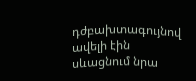դժբախտագույնով ավելի էին սևացնում նրա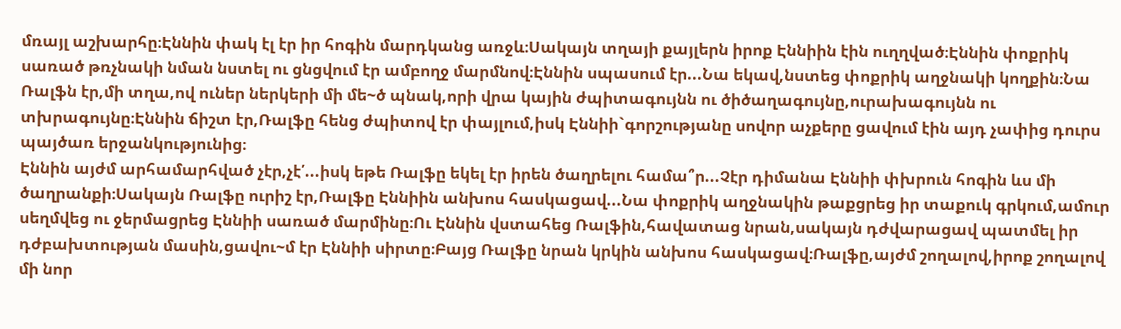մռայլ աշխարհը։Էննին փակ էլ էր իր հոգին մարդկանց առջև։Սակայն տղայի քայլերն իրոք Էննիին էին ուղղված։Էննին փոքրիկ սառած թռչնակի նման նստել ու ցնցվում էր ամբողջ մարմնով։Էննին սպասում էր...Նա եկավ,նստեց փոքրիկ աղջնակի կողքին։Նա Ռալֆն էր,մի տղա,ով ուներ ներկերի մի մե~ծ պնակ,որի վրա կային ժպիտագույնն ու ծիծաղագույնը,ուրախագույնն ու տխրագույնը։Էննին ճիշտ էր,Ռալֆը հենց ժպիտով էր փայլում,իսկ Էննիի`գորշությանը սովոր աչքերը ցավում էին այդ չափից դուրս պայծառ երջանկությունից։
Էննին այժմ արհամարհված չէր,չէ՛...իսկ եթե Ռալֆը եկել էր իրեն ծաղրելու համա՞ր...Չէր դիմանա Էննիի փխրուն հոգին ևս մի ծաղրանքի։Սակայն Ռալֆը ուրիշ էր,Ռալֆը Էննիին անխոս հասկացավ...Նա փոքրիկ աղջնակին թաքցրեց իր տաքուկ գրկում,ամուր սեղմվեց ու ջերմացրեց Էննիի սառած մարմինը։Ու Էննին վստահեց Ռալֆին,հավատաց նրան,սակայն դժվարացավ պատմել իր դժբախտության մասին,ցավու~մ էր Էննիի սիրտը։Բայց Ռալֆը նրան կրկին անխոս հասկացավ։Ռալֆը,այժմ շողալով,իրոք շողալով մի նոր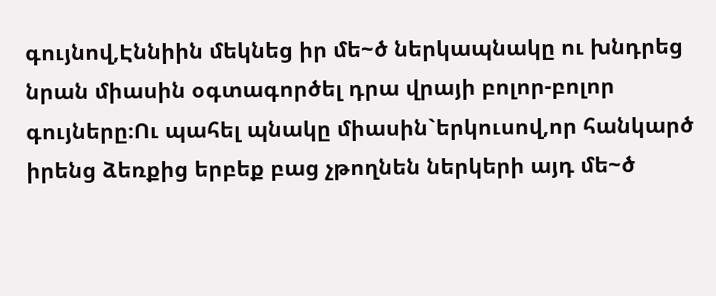գույնով,Էննիին մեկնեց իր մե~ծ ներկապնակը ու խնդրեց նրան միասին օգտագործել դրա վրայի բոլոր-բոլոր գույները։Ու պահել պնակը միասին`երկուսով,որ հանկարծ իրենց ձեռքից երբեք բաց չթողնեն ներկերի այդ մե~ծ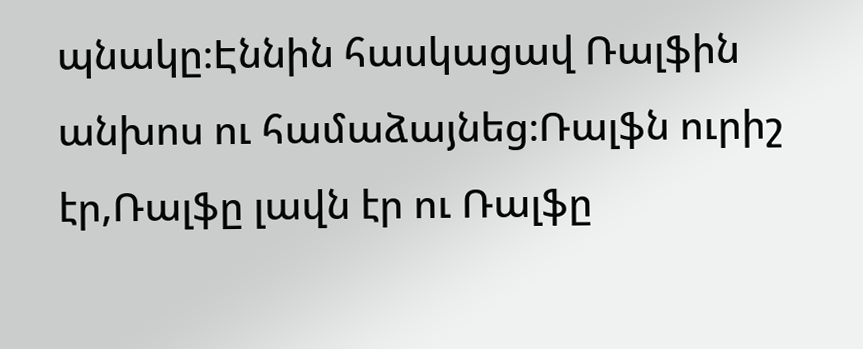պնակը։Էննին հասկացավ Ռալֆին անխոս ու համաձայնեց։Ռալֆն ուրիշ էր,Ռալֆը լավն էր ու Ռալֆը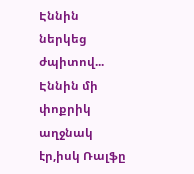Էննին ներկեց ժպիտով...
Էննին մի փոքրիկ աղջնակ էր,իսկ Ռալֆը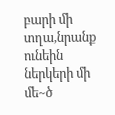բարի մի տղա,նրանք ունեին ներկերի մի մե~ծ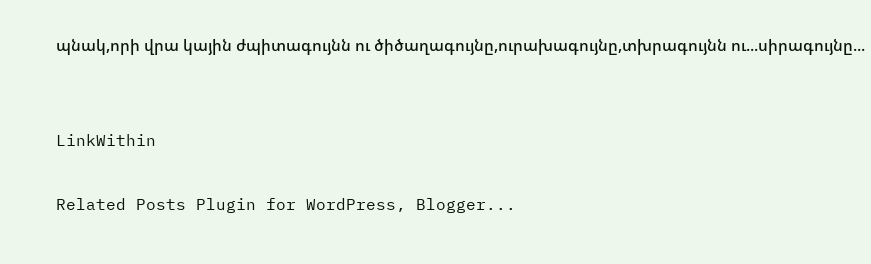պնակ,որի վրա կային ժպիտագույնն ու ծիծաղագույնը,ուրախագույնը,տխրագույնն ու...սիրագույնը...


LinkWithin

Related Posts Plugin for WordPress, Blogger...